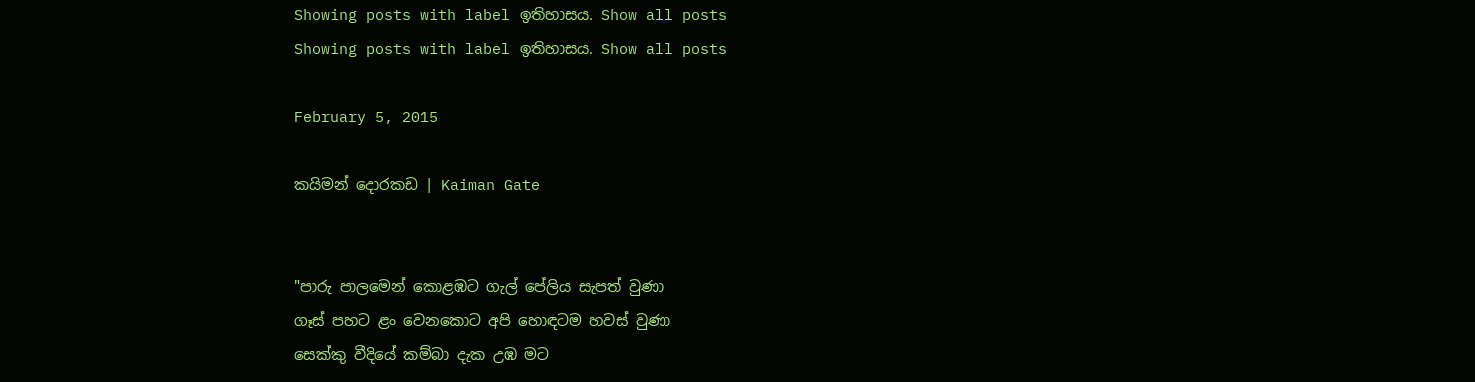Showing posts with label ඉතිහාසය. Show all posts
Showing posts with label ඉතිහාසය. Show all posts

February 5, 2015

කයිමන් දොරකඩ | Kaiman Gate


"පාරු පාලමෙන් කොළඹට ගැල් පේලිය සැපත් වුණා
ගෑස් පහට ළං වෙනකොට අපි හොඳටම හවස් වුණා
සෙක්කු වීදියේ කම්බා දැක උඹ මට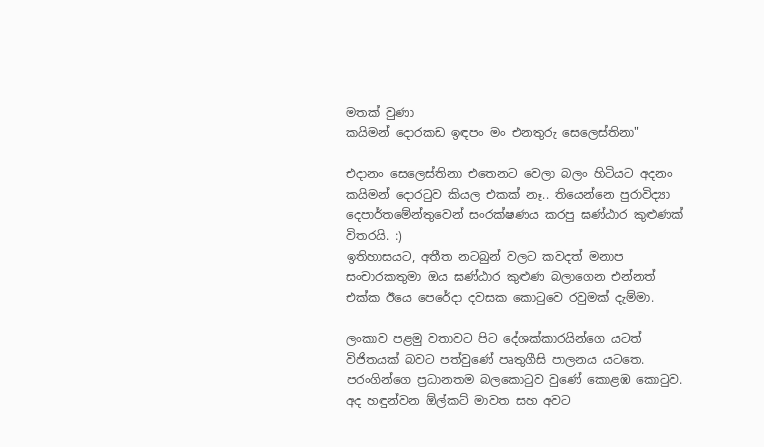මතක් වුණා
කයිමන් දොරකඩ ඉඳපං මං එනතුරු සෙලෙස්තිනා"

එදානං සෙලෙස්තිනා එතෙනට වෙලා බලං හිටියට අදනං කයිමන් දොරටුව කියල එකක් නෑ.. තියෙන්නෙ පුරාවිද්‍යා දෙපාර්තමේන්තුවෙන් සංරක්ෂණය කරපු ඝණ්ඨාර කුළුණක් විතරයි. :)
ඉතිහාසයට, අතීත නටබුන් වලට කවදත් මනාප සංචාරකතුමා ඔය ඝණ්ඨාර කුළුණ බලාගෙන එන්නත් එක්ක ඊයෙ පෙරේදා දවසක කොටුවෙ රවුමක් දැම්මා.

ලංකාව පළමු වතාවට පිට දේශක්කාරයින්ගෙ යටත් විජිතයක් බවට පත්වුණේ පෘතුගීසි පාලනය යටතෙ. පරංගින්ගෙ ප්‍රධානතම බලකොටුව වුණේ කොළඹ කොටුව. අද හඳුන්වන ඕල්කට් මාවත සහ අවට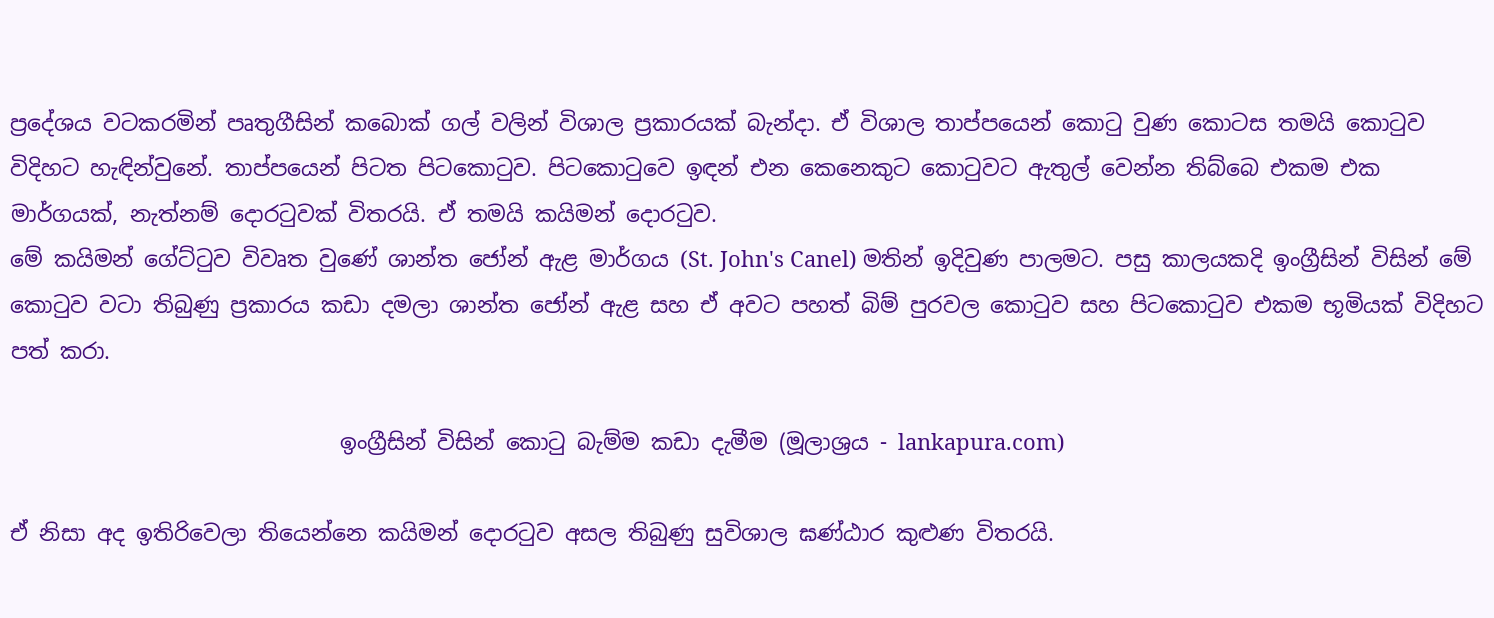ප්‍රදේශය වටකරමින් පෘතුගීසින් කබොක් ගල් වලින් විශාල ප්‍රකාරයක් බැන්දා. ඒ විශාල තාප්පයෙන් කොටු වුණ කොටස තමයි කොටුව විදිහට හැඳින්වුනේ. තාප්පයෙන් පිටත පිටකොටුව. පිටකොටුවෙ ඉඳන් එන කෙනෙකුට කොටුවට ඇතුල් වෙන්න තිබ්බෙ එකම එක මාර්ගයක්, නැත්නම් දොරටුවක් විතරයි. ඒ තමයි කයිමන් දොරටුව.
මේ කයිමන් ගේට්ටුව විවෘත වුණේ ශාන්ත ජෝන් ඇළ මාර්ගය (St. John's Canel) මතින් ඉදිවුණ පාලමට. පසු කාලයකදි ඉංග්‍රීසින් විසින් මේ කොටුව වටා තිබුණු ප්‍රකාරය කඩා දමලා ශාන්ත ජෝන් ඇළ සහ ඒ අවට පහත් බිම් පුරවල කොටුව සහ පිටකොටුව එකම භූමියක් විදිහට පත් කරා.

                              ඉංග්‍රීසින් විසින් කොටු බැම්ම කඩා දැමීම (මූලාශ්‍රය - lankapura.com)

ඒ නිසා අද ඉතිරිවෙලා තියෙන්නෙ කයිමන් දොරටුව අසල තිබුණු සුවිශාල ඝණ්ඨාර කුළුණ විතරයි.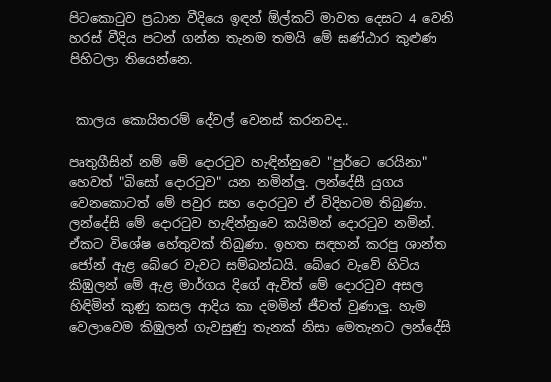පිටකොටුව ප්‍රධාන වීදියෙ ඉඳන් ඕල්කට් මාවත දෙසට 4 වෙනි හරස් වීදිය පටන් ගන්න තැනම තමයි මේ ඝණ්ඨාර කුළුණ පිහිටලා තියෙන්නෙ.


 කාලය කොයිතරම් දේවල් වෙනස් කරනවද..

පෘතුගීසින් නම් මේ දොරටුව හැඳින්නුවෙ "පුර්ටෙ රෙයිනා" හෙවත් "බිසෝ දොරටුව" යන නමින්ලු. ලන්දේසී යුගය වෙනකොටත් මේ පවුර සහ දොරටුව ඒ විදිහටම තිබුණා. ලන්දේසි මේ දොරටුව හැඳින්නුවෙ කයිමන් දොරටුව නමින්. ඒකට විශේෂ හේතුවක් තිබුණා. ඉහත සඳහන් කරපු ශාන්ත ජෝන් ඇළ බේරෙ වැවට සම්බන්ධයි. බේරෙ වැවේ හිටිය කිඹුලන් මේ ඇළ මාර්ගය දිගේ ඇවිත් මේ දොරටුව අසල හිඳිමින් කුණු කසල ආදිය කා දමමින් ජීවත් වුණාලු. හැම වෙලාවෙම කිඹුලන් ගැවසුණු තැනක් නිසා මෙතැනට ලන්දේසි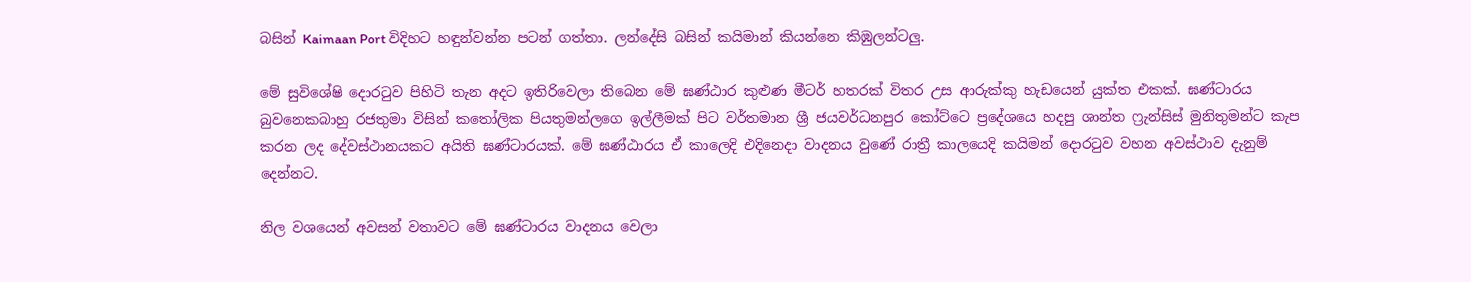බසින් Kaimaan Port විදිහට හඳුන්වන්න පටන් ගත්තා. ලන්දේසි බසින් කයිමාන් කියන්නෙ කිඹුලන්ටලු.

මේ සුවිශේෂි දොරටුව පිහිටි තැන අදට ඉතිරිවෙලා තිබෙන මේ ඝණ්ඨාර කුළුණ මීටර් හතරක් විතර උස ආරුක්කු හැඩයෙන් යුක්ත එකක්. ඝණ්ටාරය බුවනෙකබාහු රජතුමා විසින් කතෝලික පියතුමන්ලගෙ ඉල්ලීමක් පිට වර්තමාන ශ්‍රී ජයවර්ධනපුර කෝට්ටෙ ප්‍රදේශයෙ හදපු ශාන්ත ෆ්‍රැන්සිස් මුනිතුමන්ට කැප කරන ලද දේවස්ථානයකට අයිති ඝණ්ටාරයක්. මේ ඝණ්ඨාරය ඒ කාලෙදි එදිනෙදා වාදනය වුණේ රාත්‍රී කාලයෙදි කයිමන් දොරටුව වහන අවස්ථාව දැනුම් දෙන්නට.

නිල වශයෙන් අවසන් වතාවට මේ ඝණ්ටාරය වාදනය වෙලා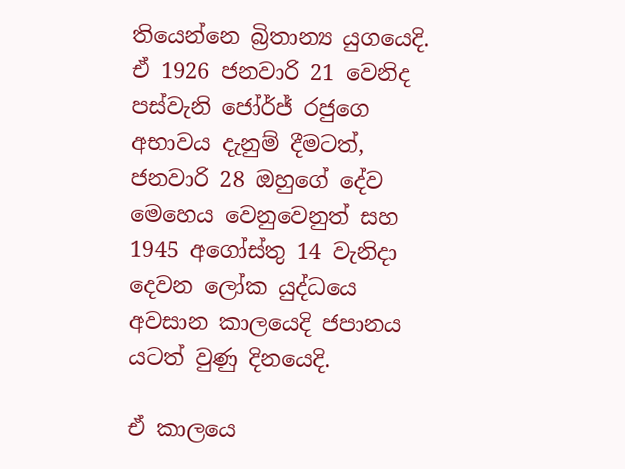තියෙන්නෙ බ්‍රිතාන්‍ය යුගයෙදි. ඒ 1926 ජනවාරි 21 වෙනිද පස්වැනි ජෝර්ජ් රජුගෙ අභාවය දැනුම් දීමටත්, ජනවාරි 28 ඔහුගේ දේව මෙහෙය වෙනුවෙනුත් සහ 1945 අගෝස්තු 14 වැනිදා දෙවන ලෝක යුද්ධයෙ අවසාන කාලයෙදි ජපානය යටත් වුණු දිනයෙදි.

ඒ කාලයෙ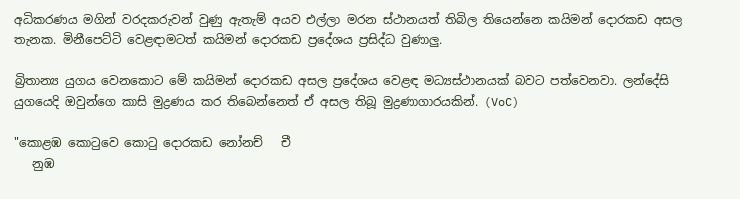අධිකරණය මගින් වරදකරුවන් වුණු ඇතැම් අයව එල්ලා මරන ස්ථානයත් තිබිල තියෙන්නෙ කයිමන් දොරකඩ අසල තැනක. මිනීපෙට්ටි වෙළඳාමටත් කයිමන් දොරකඩ ප්‍රදේශය ප්‍රසිද්ධ වුණාලු.

බ්‍රිතාන්‍ය යුගය වෙනකොට මේ කයිමන් දොරකඩ අසල ප්‍රදේශය වෙළඳ මධ්‍යස්ථානයක් බවට පත්වෙනවා. ලන්දේසි යුගයෙදි ඔවුන්ගෙ කාසි මුද්‍රණය කර තිබෙන්නෙත් ඒ අසල තිබූ මුද්‍රණාගාරයකින්. (VoC)

"කොළඹ කොටුවෙ කොටු දොරකඩ නෝනච්   චී
   නුඹ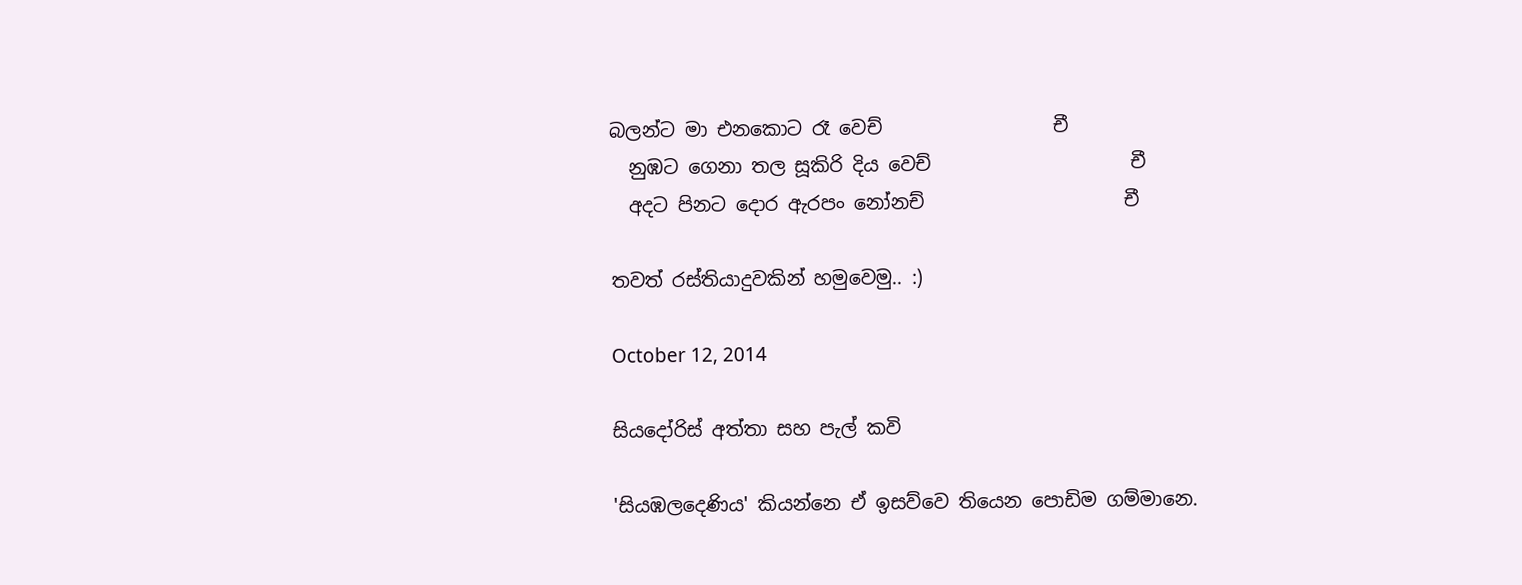බලන්ට මා එනකොට රෑ වෙච්                  චී
  නුඹට ගෙනා තල සූකිරි දිය වෙච්                     චී
  අදට පිනට දොර ඇරපං නෝනච්                     චී

තවත් රස්තියාදුවකින් හමුවෙමු.. :)

October 12, 2014

සියදෝරිස් අත්තා සහ පැල් කවි

'සියඹලදෙණිය' කියන්නෙ ඒ ඉසව්වෙ තියෙන පොඩිම ගම්මානෙ.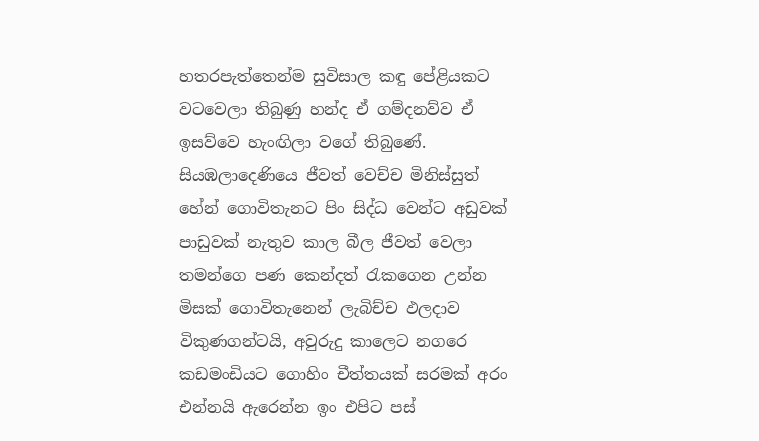හතරපැත්තෙන්ම සුවිසාල කඳු පේළියකට වටවෙලා තිබුණු හන්ද ඒ ගම්දනව්ව ඒ ඉසව්වෙ හැංඟිලා වගේ තිබුණේ. සියඹලාදෙණියෙ ජීවත් වෙච්ච මිනිස්සුත් හේන් ගොවිතැනට පිං සිද්ධ වෙන්ට අඩුවක් පාඩුවක් නැතුව කාල බීල ජීවත් වෙලා තමන්ගෙ පණ කෙන්දත් රැකගෙන උන්න මිසක් ගොවිතැනෙන් ලැබිච්ච ඵලදාව විකුණගන්ටයි, අවුරුදු කාලෙට නගරෙ කඩමංඩියට ගොහිං චීත්තයක් සරමක් අරං එන්නයි ඇරෙන්න ඉං එපිට පස්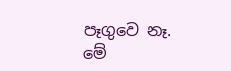පෑගුවෙ නෑ.
මේ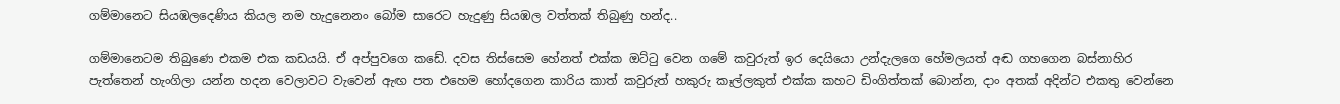ගම්මානෙට සියඹලදෙණිය කියල නම හැදුනෙනං බෝම සාරෙට හැදුණු සියඹල වත්තක් තිබුණු හන්ද..

ගම්මානෙටම තිබුණෙ එකම එක කඩයයි. ඒ අප්පුවගෙ කඩේ. දවස තිස්සෙම හේනත් එක්ක ඔට්ටු වෙන ගමේ කවුරුත් ඉර දෙයියො උන්දැලගෙ හේමලයත් අඬ ගහගෙන බස්නාහිර පැත්තෙන් හැංගිලා යන්න හදන වෙලාවට වැවෙන් ඇඟ පත එහෙම හෝදගෙන කාරිය කාත් කවුරුත් හකුරු කෑල්ලකුත් එක්ක කහට ඩිංගිත්තක් බොන්න, දාං අතක් අදින්ට එකතු වෙන්නෙ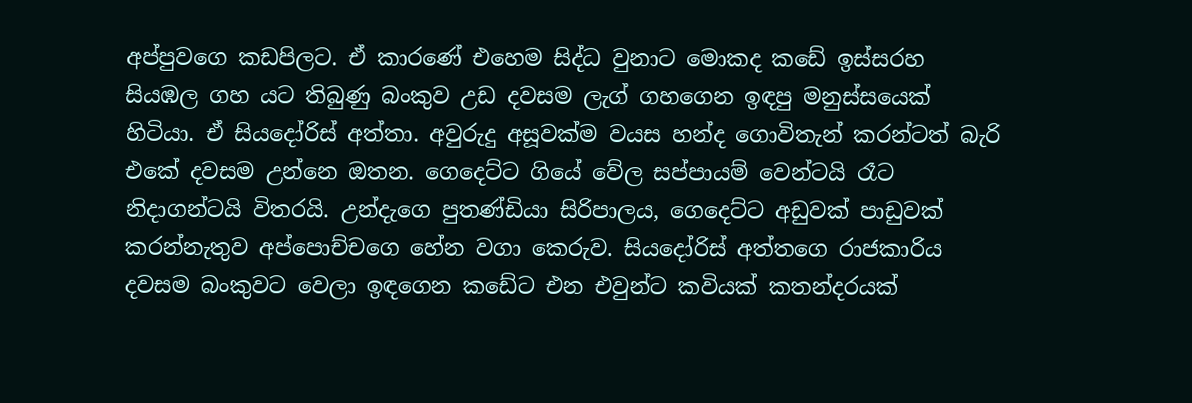අප්පුවගෙ කඩපිලට. ඒ කාරණේ එහෙම සිද්ධ වුනාට මොකද කඩේ ඉස්සරහ සියඹල ගහ යට තිබුණු බංකුව උඩ දවසම ලැග් ගහගෙන ඉඳපු මනුස්සයෙක් හිටියා. ඒ සියදෝරිස් අත්තා. අවුරුදු අසූවක්ම වයස හන්ද ගොවිතැන් කරන්ටත් බැරි එකේ දවසම උන්නෙ ඔතන. ගෙදෙට්ට ගියේ වේල සප්පායම් වෙන්ටයි රෑට නිදාගන්ටයි විතරයි. උන්දැගෙ පුතණ්ඩියා සිරිපාලය, ගෙදෙට්ට අඩුවක් පාඩුවක් කරන්නැතුව අප්පොච්චගෙ හේන වගා කෙරුව. සියදෝරිස් අත්තගෙ රාජකාරිය දවසම බංකුවට වෙලා ඉඳගෙන කඩේට එන එවුන්ට කවියක් කතන්දරයක්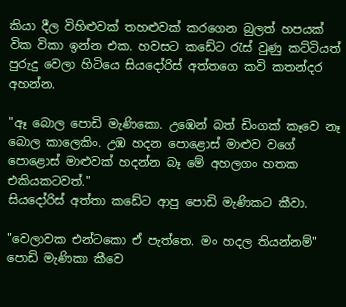කියා දීල විහිළුවක් තහළුවක් කරගෙන බුලත් හපයක් වික විකා ඉන්න එක. හවසට කඩේට රැස් වුණු කට්ටියත් පුරුදු වෙලා හිටියෙ සියදෝරිස් අත්තගෙ කවි කතන්දර අහන්න.

"ඈ බොල පොඩි මැණිකො. උඹෙන් බත් ඩිංගක් කෑවෙ නෑ බොල කාලෙකිං. උඹ හදන පොළොස් මාළුව වගේ පොළොස් මාළුවක් හදන්න බෑ මේ අහලගං හතක එකියකටවත්."
සියදෝරිස් අත්තා කඩේට ආපු පොඩි මැණිකට කීවා.

"වෙලාවක එන්ටකො ඒ පැත්තෙ. මං හදල තියන්නම්"
පොඩි මැණිකා කීවෙ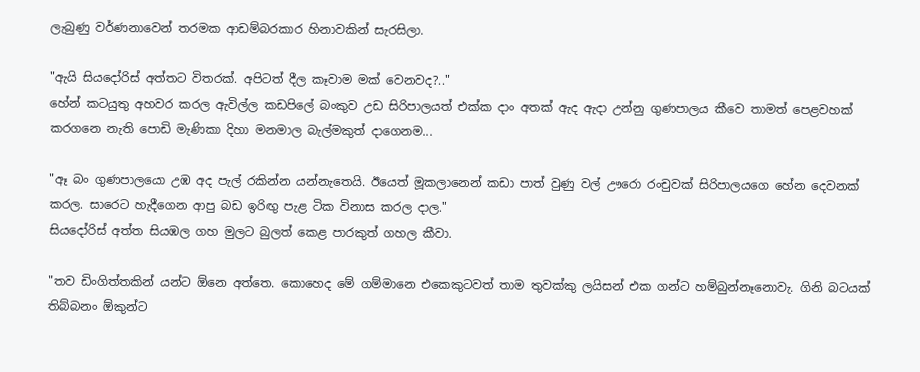ලැබුණු වර්ණනාවෙන් තරමක ආඩම්බරකාර හිනාවකින් සැරසිලා.

"ඇයි සියදෝරිස් අත්තට විතරක්. අපිටත් දීල කෑවාම මක් වෙනවද?.."
හේන් කටයුතු අහවර කරල ඇවිල්ල කඩපිලේ බංකුව උඩ සිරිපාලයත් එක්ක දාං අතක් ඇද ඇදා උන්නු ගුණපාලය කීවෙ තාමත් පෙළවහක් කරගනෙ නැති පොඩි මැණිකා දිහා මනමාල බැල්මකුත් දාගෙනම...

"ඈ බං ගුණපාලයො උඹ අද පැල් රකින්න යන්නැතෙයි. ඊයෙත් මූකලානෙන් කඩා පාත් වුණු වල් ඌරො රංචුවක් සිරිපාලයගෙ හේන දෙවනක් කරල. සාරෙට හැදීගෙන ආපු බඩ ඉරිඟු පැළ ටික විනාස කරල දාල."
සියදෝරිස් අත්ත සියඹල ගහ මුලට බුලත් කෙළ පාරකුත් ගහල කීවා.

"තව ඩිංගිත්තකින් යන්ට ඕනෙ අත්තෙ. කොහෙද මේ ගම්මානෙ එකෙකුටවත් තාම තුවක්කු ලයිසන් එක ගන්ට හම්බුන්නෑනොවැ. ගිනි බටයක් තිබ්බනං ඕකුන්ට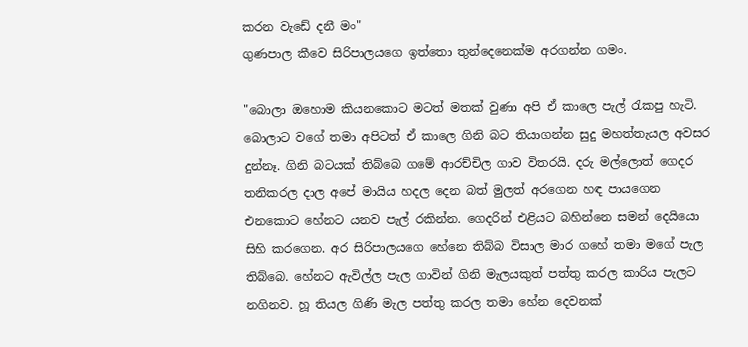කරන වැඩේ දනී මං"
ගුණපාල කීවෙ සිරිපාලයගෙ ඉත්තො තුන්දෙනෙක්ම අරගන්න ගමං.

"බොලා ඔහොම කියනකොට මටත් මතක් වුණා අපි ඒ කාලෙ පැල් රැකපු හැටි. බොලාට වගේ තමා අපිටත් ඒ කාලෙ ගිනි බට තියාගන්න සුදු මහත්තැයල අවසර දුන්නෑ. ගිනි බටයක් තිබ්බෙ ගමේ ආරච්චිල ගාව විතරයි. දරු මල්ලොත් ගෙදර තනිකරල දාල අපේ මායිය හදල දෙන බත් මුලත් අරගෙන හඳ පායගෙන එනකොට හේනට යනව පැල් රකින්න. ගෙදරින් එළියට බහින්නෙ සමන් දෙයියො සිහි කරගෙන. අර සිරිපාලයගෙ හේනෙ තිබ්බ විසාල මාර ගහේ තමා මගේ පැල තිබ්බෙ. හේනට ඇවිල්ල පැල ගාවින් ගිනි මැලයකුත් පත්තු කරල කාරිය පැලට නගිනව. හූ තියල ගිණි මැල පත්තු කරල තමා හේන දෙවනක්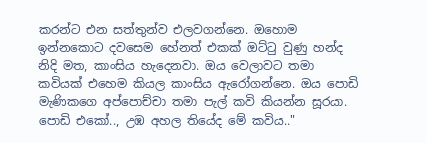කරන්ට එන සත්තුන්ව එලවගන්නෙ. ඔහොම ඉන්නකොට දවසෙම හේනත් එකක් ඔට්ටු වුණු හන්ද නිදි මත, කාංසිය හැදෙනවා. ඔය වෙලාවට තමා කවියක් එහෙම කියල කාංසිය ඇරෝගන්නෙ. ඔය පොඩි මැණිකගෙ අප්පොච්චා තමා පැල් කවි කියන්න සූරයා. පොඩි එකෝ.., උඹ අහල තියේද මේ කවිය.."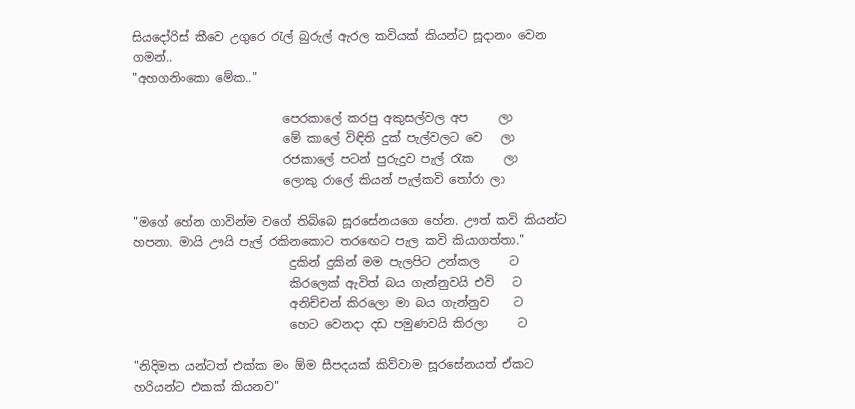සියදෝරිස් කීවෙ උගුරෙ රැල් බුරුල් ඇරල කවියක් කියන්ට සූදානං වෙන ගමන්..
"අහගනිංකො මේක.."

                         පෙරකාලේ කරපු අකුසල්වල අප     ලා
                         මේ කාලේ විඳිති දුක් පැල්වලට වෙ   ලා
                         රජකාලේ පටන් පුරුදුව පැල් රැක     ලා
                         ලොකු රාලේ කියන් පැල්කවි තෝරා ලා

"මගේ හේන ගාවින්ම වගේ තිබ්බෙ සූරසේනයගෙ හේන. ඌත් කවි කියන්ට හපනා. මායි ඌයි පැල් රකිනකොට තරඟෙට පැල කවි කියාගත්තා."
                          දුකින් දුකින් මම පැලපිට උන්කල     ට
                          කිරලෙක් ඇවිත් බය ගැන්නුවයි එවි   ට
                          අනිච්චන් කිරලො මා බය ගැන්නුව    ට
                          හෙට වෙනදා දඩ පමුණවයි කිරලා     ට

"නිදිමත යන්ටත් එක්ක මං ඕම සීපදයක් කිව්වාම සූරසේනයත් ඒකට හරියන්ට එකක් කියනව"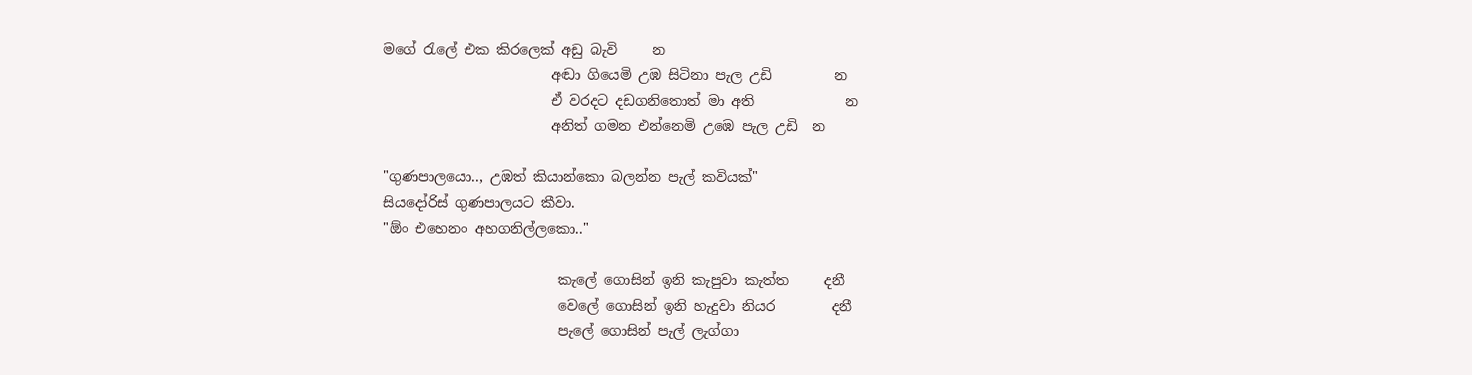මගේ රැලේ එක කිරලෙක් අඩු බැවි     න
                        අඬා ගියෙමි උඹ සිටිනා පැල උඩි         න
                        ඒ වරදට දඩගනිතොත් මා අති             න
                        අනිත් ගමන එන්නෙමි උඹෙ පැල උඩි  න

"ගුණපාලයො.., උඹත් කියාන්කො බලන්න පැල් කවියක්"
සියදෝරිස් ගුණපාලයට කීවා.
"ඕං එහෙනං අහගනිල්ලකො.."

                         කැලේ ගොසින් ඉනි කැපුවා කැත්ත     දනී
                         වෙලේ ගොසින් ඉනි හැදුවා නියර        දනී
                         පැලේ ගොසින් පැල් ලැග්ගා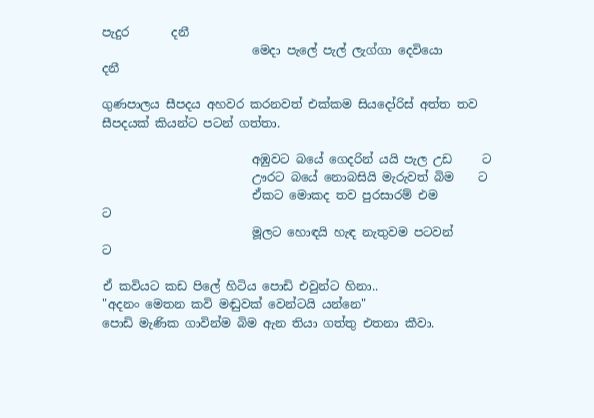පැදුර       දනී
                         මෙදා පැලේ පැල් ලැග්ගා දෙවියො      දනී

ගුණපාලය සීපදය අහවර කරනවත් එක්කම සියදෝරිස් අත්ත තව සීපදයක් කියන්ට පටන් ගත්තා.

                         අඹුවට බයේ ගෙදරින් යයි පැල උඩ     ට
                         ඌරට බයේ නොබසියි මැරුවත් බිම    ට
                         ඒකට මොකද තව පුරසාරම් එම          ට
                         මූලට හොඳයි හැඳ නැතුවම පටවන්      ට

ඒ කවියට කඩ පිලේ හිටිය පොඩි එවුන්ට හිනා..
"අදනං මෙතන කවි මඬුවක් වෙන්ටයි යන්නෙ"
පොඩි මැණික ගාවින්ම බිම ඇන තියා ගත්තු එතනා කීවා.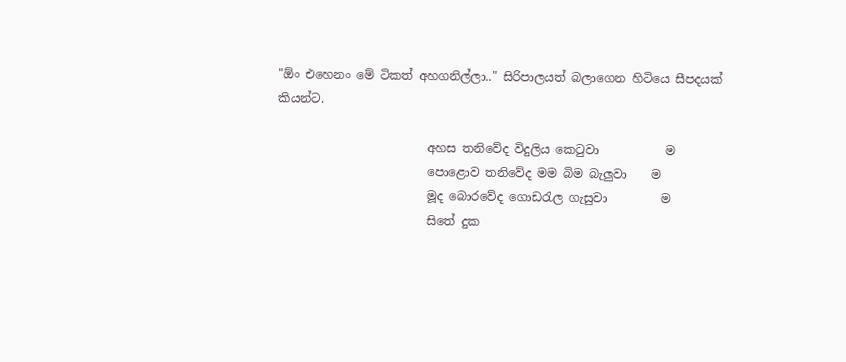"ඕං එහෙනං මේ ටිකත් අහගනිල්ලා.." සිරිපාලයත් බලාගෙන හිටියෙ සීපදයක් කියන්ට.

                         අහස තනිවේද විදුලිය කෙටුවා           ම
                         පොළොව තනිවේද මම බිම බැලුවා    ම
                         මූද බොරවේද ගොඩරැල ගැසුවා         ම
                         සිතේ දුක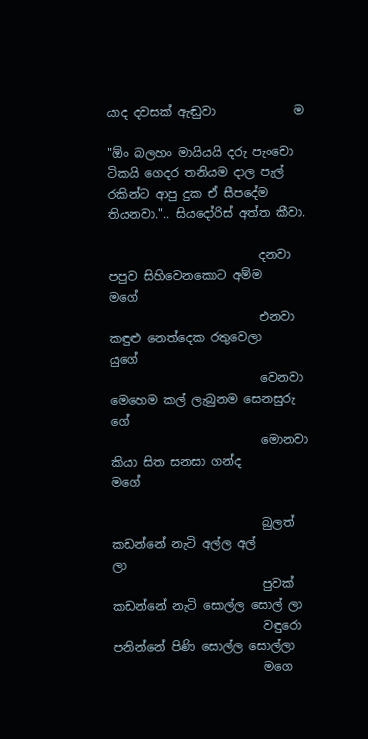යාද දවසක් ඇඬුවා             ම

"ඕං බලහං මායියයි දරු පැංචො ටිකයි ගෙදර තනියම දාල පැල් රකින්ට ආපු දුක ඒ සීපදේම තියනවා.".. සියදෝරිස් අත්ත කීවා.

                         දනවා පපුව සිහිවෙනකොට අම්ම          මගේ
                         එනවා කඳුළු නෙත්දෙක රතුවෙලා         යුගේ
                         වෙනවා මෙහෙම කල් ලැබුනම සෙනසුරු ගේ
                         මොනවා කියා සිත සනසා ගන්ද            මගේ

                         බුලත් කඩන්නේ නැටි අල්ල අල්        ලා
                         පුවක් කඩන්නේ නැටි සොල්ල සොල් ලා
                         වඳුරො පනින්නේ පිණි සොල්ල සොල්ලා
                         මගෙ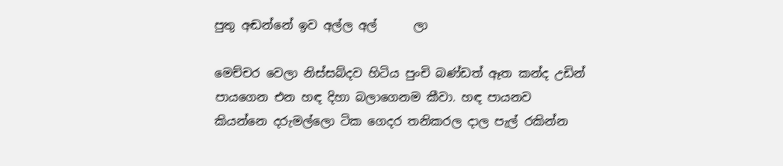පුතු අඬන්නේ ඉව අල්ල අල්      ලා

මෙච්චර වෙලා නිස්සබ්දව හිටිය පුංචි බණ්ඩත් ඈත කන්ද උඩින් පායගෙන එන හඳ දිහා බලාගෙනම කීවා. හඳ පායනව කියන්නෙ දරුමල්ලො ටික ගෙදර තනිකරල දාල පැල් රකින්න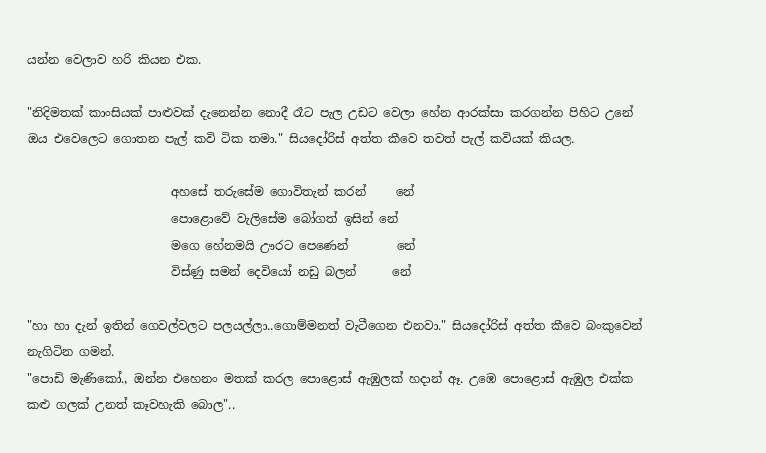යන්න වෙලාව හරි කියන එක.

"නිදිමතක් කාංසියක් පාළුවක් දැනෙන්න නොදී රෑට පැල උඩට වෙලා හේන ආරක්සා කරගන්න පිහිට උනේ ඔය එවෙලෙට ගොතන පැල් කවි ටික තමා." සියදෝරිස් අත්ත කීවෙ තවත් පැල් කවියක් කියල.

                        අහසේ තරුසේම ගොවිතැන් කරන්     නේ
                        පොළොවේ වැලිසේම බෝගත් ඉසින් නේ
                        මගෙ හේනමයි ඌරට පෙණෙන්        නේ
                        විස්ණු සමන් දෙවියෝ නඩු බලන්      නේ

"හා හා දැන් ඉතින් ගෙවල්වලට පලයල්ලා..ගොම්මනත් වැටීගෙන එනවා." සියදෝරිස් අත්ත කීවෙ බංකුවෙන් නැගිටින ගමන්.
"පොඩි මැණිකෝ., ඔන්න එහෙනං මතක් කරල පොළොස් ඇඹුලක් හදාන් ඈ. උඹෙ පොළොස් ඇඹුල එක්ක කළු ගලක් උනත් කෑවහැකි බොල"..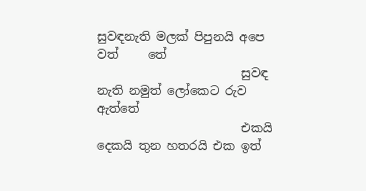සුවඳනැති මලක් පිපුනයි අපෙ වත්     තේ
                        සුවඳ නැති නමුත් ලෝකෙට රුව ඇත්තේ
                        එකයි දෙකයි තුන හතරයි එක ඉත්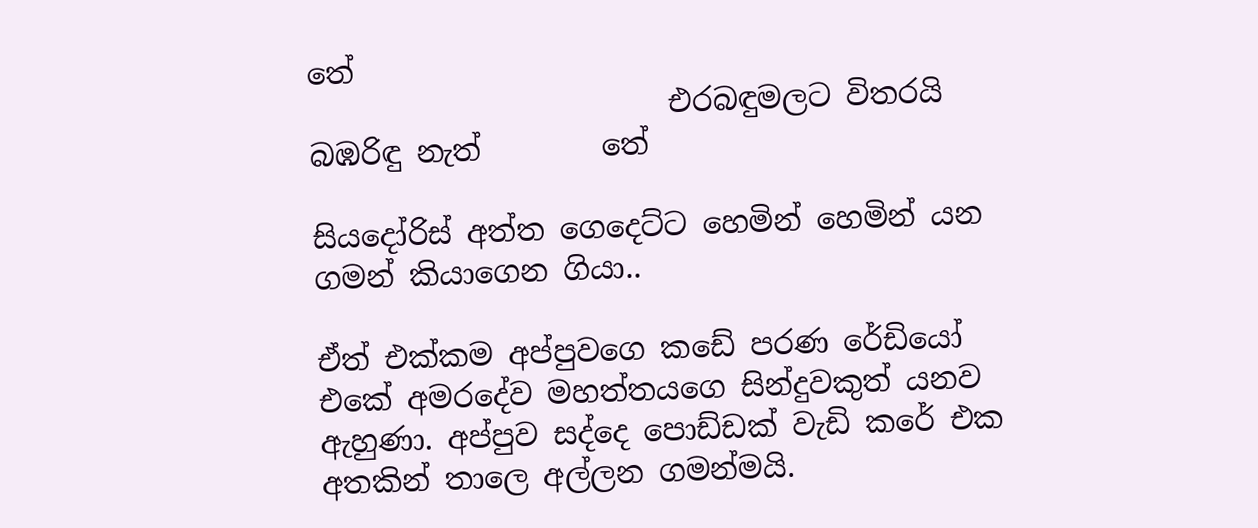තේ
                        එරබඳුමලට විතරයි බඹරිඳු නැත්        තේ

සියදෝරිස් අත්ත ගෙදෙට්ට හෙමින් හෙමින් යන ගමන් කියාගෙන ගියා..

ඒත් එක්කම අප්පුවගෙ කඩේ පරණ රේඩියෝ එකේ අමරදේව මහත්තයගෙ සින්දුවකුත් යනව ඇහුණා. අප්පුව සද්දෙ පොඩ්ඩක් වැඩි කරේ එක අතකින් තාලෙ අල්ලන ගමන්මයි.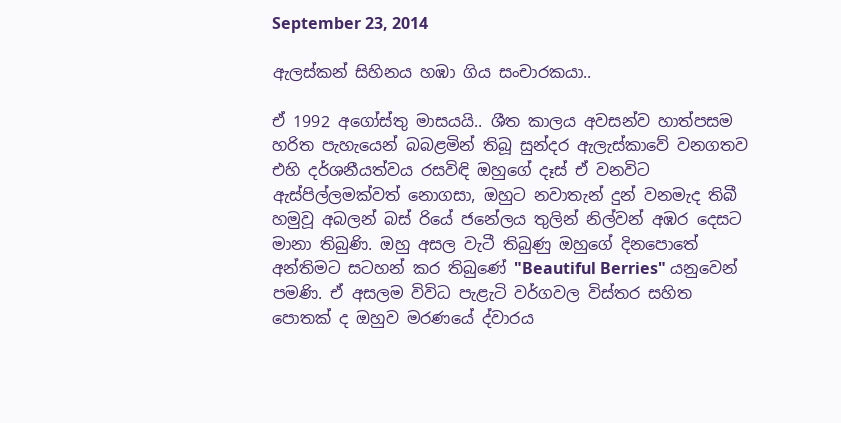September 23, 2014

ඇලස්කන් සිහිනය හඹා ගිය සංචාරකයා..

ඒ 1992 අගෝස්තු මාසයයි.. ශීත කාලය අවසන්ව හාත්පසම හරිත පැහැයෙන් බබළමින් තිබූ සුන්දර ඇලැස්කාවේ වනගතව එහි දර්ශනීයත්වය රසවිඳි ඔහුගේ දෑස් ඒ වනවිට ඇස්පිල්ලමක්වත් නොගසා, ඔහුට නවාතැන් දුන් වනමැද තිබී හමුවූ අබලන් බස් රියේ ජනේලය තුලින් නිල්වන් අඹර දෙසට මානා තිබුණි. ඔහු අසල වැටී තිබුණු ඔහුගේ දිනපොතේ අන්තිමට සටහන් කර තිබුණේ "Beautiful Berries" යනුවෙන් පමණි. ඒ අසලම විවිධ පැළැටි වර්ගවල විස්තර සහිත පොතක් ද ඔහුව මරණයේ ද්වාරය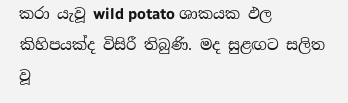කරා යැවූ wild potato ශාකයක ඵල කිහිපයක්ද විසිරී තිබුණි. මද සුළඟට සලිත වූ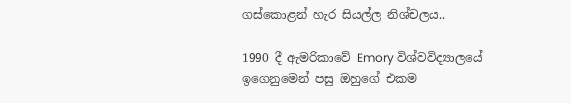ගස්කොළන් හැර සියල්ල නිශ්චලය..

1990 දී ඇමරිකාවේ Emory විශ්වවිද්‍යාලයේ ඉගෙනුමෙන් පසු ඔහුගේ එකම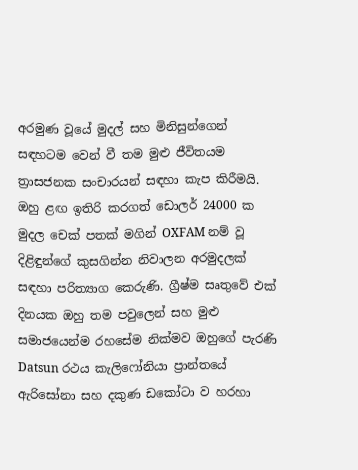අරමුණ වූයේ මුදල් සහ මිනිසුන්ගෙන් සඳහටම වෙන් වී තම මුළු ජීවිතයම ත්‍රාසජනක සංචාරයන් සඳහා කැප කිරීමයි. ඔහු ළඟ ඉතිරි කරගත් ඩොලර් 24000 ක මුදල චෙක් පතක් මගින් OXFAM නම් වූ දිළිඳුන්ගේ කුසගින්න නිවාලන අරමුදලක් සඳහා පරිත්‍යාග කෙරුණි. ග්‍රීෂ්ම සෘතුවේ එක් දිනයක ඔහු තම පවුලෙන් සහ මුළු සමාජයෙන්ම රහසේම නික්මව ඔහුගේ පැරණි Datsun රථය කැලිෆෝනියා ප්‍රාන්තයේ ඇරිසෝනා සහ දකුණ ඩකෝටා ව හරහා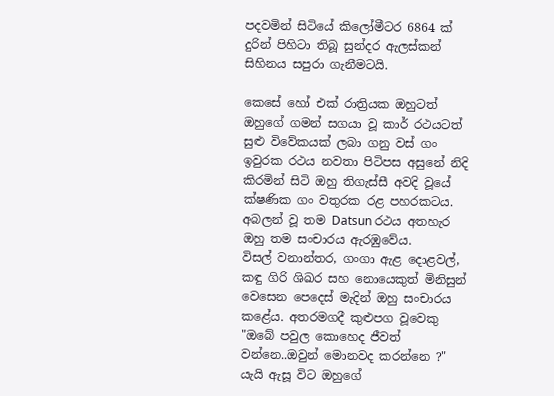පදවමින් සිටියේ කිලෝමීටර 6864 ක් දුරින් පිහිටා තිබූ සුන්දර ඇලස්කන් සිහිනය සපුරා ගැනීමටයි.

කෙසේ හෝ එක් රාත්‍රියක ඔහුටත් ඔහුගේ ගමන් සගයා වූ කාර් රථයටත් සුළු විවේකයක් ලබා ගනු වස් ගං ඉවුරක රථය නවතා පිටිපස අසුනේ නිදි කිරමින් සිටි ඔහු තිගැස්සී අවදි වූයේ ක්ෂණික ගං වතුරක රළ පහරකටය.
අබලන් වූ තම Datsun රථය අතහැර ඔහු තම සංචාරය ඇරඹුවේය.
විසල් වනාන්තර, ගංගා ඇළ දොළවල්, කඳු ගිරි ශිඛර සහ නොයෙකුත් මිනිසුන් වෙසෙන පෙදෙස් මැදින් ඔහු සංචාරය කළේය. අතරමගදී කුළුපග වූවෙකු "ඔබේ පවුල කොහෙද ජීවත් වන්නෙ..ඔවුන් මොනවද කරන්නෙ ?" යැයි ඇසූ විට ඔහුගේ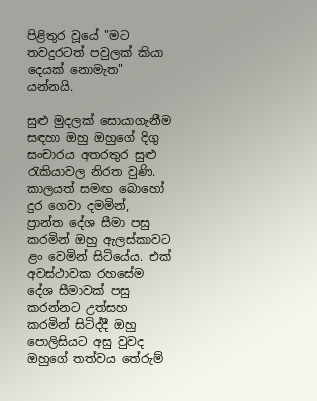පිළිතුර වූයේ "මට තවදුරටත් පවුලක් කියා දෙයක් නොමැත" යන්නයි.

සුළු මුදලක් සොයාගැනීම සඳහා ඔහු ඔහුගේ දිගු සංචාරය අතරතුර සුළු රැකියාවල නිරත වුණි. කාලයත් සමඟ බොහෝ දුර ගෙවා දමමින්, ප්‍රාන්ත දේශ සීමා පසු කරමින් ඔහු ඇලස්කාවට ළං වෙමින් සිටියේය. එක් අවස්ථාවක රහසේම දේශ සීමාවක් පසු කරන්නට උත්සහ කරමින් සිටිද්දී ඔහු පොලිසියට අසු වුවද ඔහුගේ තත්වය තේරුම්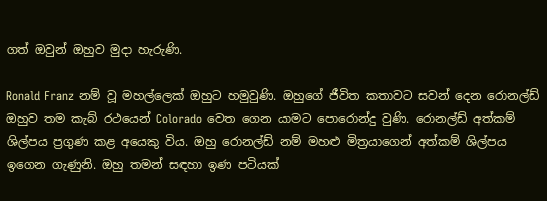ගත් ඔවුන් ඔහුව මුදා හැරුණි.

Ronald Franz නම් වූ මහල්ලෙක් ඔහුට හමුවුණි. ඔහුගේ ජීවිත කතාවට සවන් දෙන රොනල්ඩ් ඔහුව තම කැබ් රථයෙන් Colorado වෙත ගෙන යාමට පොරොන්දු වුණි. රොනල්ඩ් අත්කම් ශිල්පය ප්‍රගුණ කළ අයෙකු විය. ඔහු රොනල්ඩ් නම් මහළු මිත්‍රයාගෙන් අත්කම් ශිල්පය ඉගෙන ගැණුනි. ඔහු තමන් සඳහා ඉණ පටියක්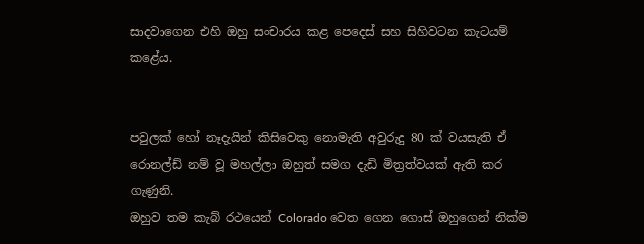සාදවාගෙන එහි ඔහු සංචාරය කළ පෙදෙස් සහ සිහිවටන කැටයම් කළේය.


පවුලක් හෝ නෑදැයින් කිසිවෙකු නොමැති අවුරුදු 80 ක් වයසැති ඒ රොනල්ඩ් නම් වූ මහල්ලා ඔහුත් සමග දැඩි මිත්‍රත්වයක් ඇති කර ගැණුනි.
ඔහුව තම කැබ් රථයෙන් Colorado වෙත ගෙන ගොස් ඔහුගෙන් නික්ම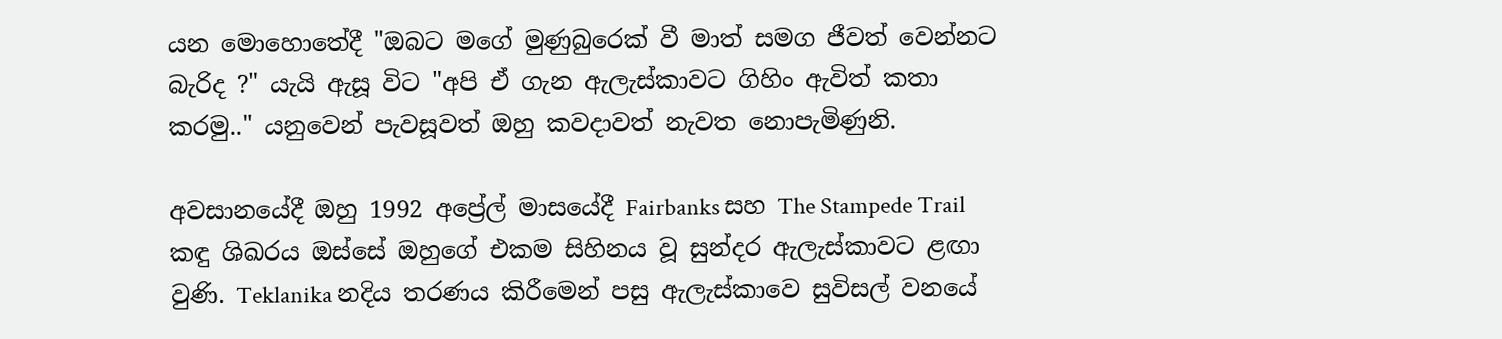යන මොහොතේදී "ඔබට මගේ මුණුබුරෙක් වී මාත් සමග ජීවත් වෙන්නට බැරිද ?" යැයි ඇසූ විට "අපි ඒ ගැන ඇලැස්කාවට ගිහිං ඇවිත් කතා කරමු.." යනුවෙන් පැවසූවත් ඔහු කවදාවත් නැවත නොපැමිණුනි.

අවසානයේදී ඔහු 1992 අප්‍රේල් මාසයේදී Fairbanks සහ The Stampede Trail කඳු ශිඛරය ඔස්සේ ඔහුගේ එකම සිහිනය වූ සුන්දර ඇලැස්කාවට ළඟා වුණි. Teklanika නදිය තරණය කිරීමෙන් පසු ඇලැස්කාවෙ සුවිසල් වනයේ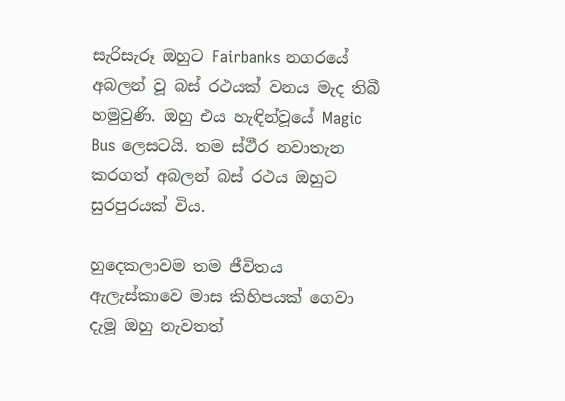සැරිසැරූ ඔහුට Fairbanks නගරයේ අබලන් වූ බස් රථයක් වනය මැද තිබී හමුවුණි. ඔහු එය හැඳින්වූයේ Magic Bus ලෙසටයි. තම ස්ථීර නවාතැන කරගත් අබලන් බස් රථය ඔහුට සුරපුරයක් විය.

හුදෙකලාවම තම ජීවිතය ඇලැස්කාවෙ මාස කිහිපයක් ගෙවා දැමූ ඔහු නැවතත්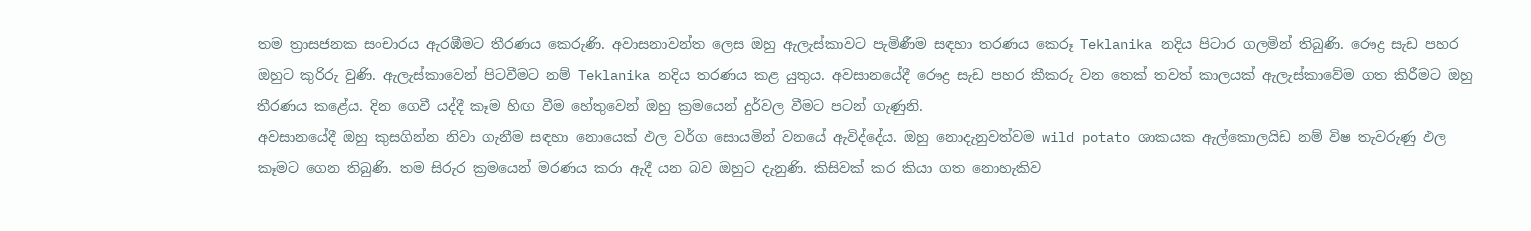තම ත්‍රාසජනක සංචාරය ඇරඹීමට තීරණය කෙරුණි. අවාසනාවන්ත ලෙස ඔහු ඇලැස්කාවට පැමිණීම සඳහා තරණය කෙරූ Teklanika නදිය පිටාර ගලමින් තිබුණි. රෞද්‍ර සැඩ පහර ඔහුට කුරිරු වුණි. ඇලැස්කාවෙන් පිටවීමට නම් Teklanika නදිය තරණය කළ යුතුය. අවසානයේදී රෞද්‍ර සැඩ පහර කීකරු වන තෙක් තවත් කාලයක් ඇලැස්කාවේම ගත කිරීමට ඔහු තීරණය කළේය. දින ගෙවී යද්දී කෑම හිඟ වීම හේතුවෙන් ඔහු ක්‍රමයෙන් දුර්වල වීමට පටන් ගැණුනි.
අවසානයේදී ඔහු කුසගින්න නිවා ගැනීම සඳහා නොයෙක් ඵල වර්ග සොයමින් වනයේ ඇවිද්දේය. ඔහු නොදැනුවත්වම wild potato ශාකයක ඇල්කොලයිඩ නම් විෂ තැවරුණු ඵල කෑමට ගෙන තිබුණි. තම සිරුර ක්‍රමයෙන් මරණය කරා ඇදී යන බව ඔහුට දැනුණි. කිසිවක් කර කියා ගත නොහැකිව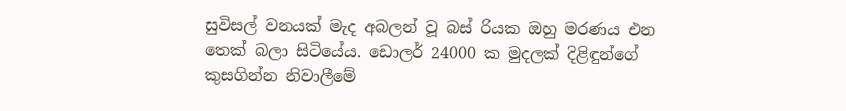සුවිසල් වනයක් මැද අබලන් වූ බස් රියක ඔහු මරණය එන තෙක් බලා සිටියේය. ඩොලර් 24000 ක මුදලක් දිළිඳුන්ගේ කුසගින්න නිවාලීමේ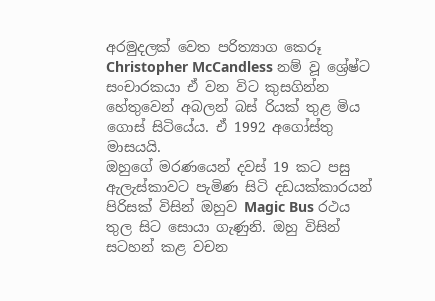අරමුදලක් වෙත පරිත්‍යාග කෙරූ
Christopher McCandless නම් වූ ශ්‍රේෂ්ට සංචාරකයා ඒ වන විට කුසගින්න හේතුවෙන් අබලන් බස් රියක් තුළ මිය ගොස් සිටියේය. ඒ 1992 අගෝස්තු මාසයයි.
ඔහුගේ මරණයෙන් දවස් 19 කට පසු ඇලැස්කාවට පැමිණ සිටි දඩයක්කාරයන් පිරිසක් විසින් ඔහුව Magic Bus රථය තුල සිට සොයා ගැණුනි. ඔහු විසින් සටහන් කළ වචන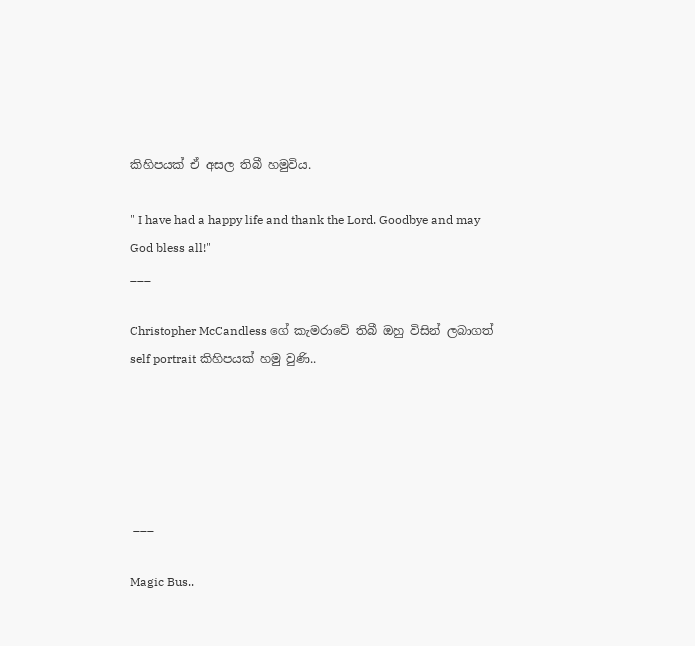කිහිපයක් ඒ අසල තිබී හමුවිය.

" I have had a happy life and thank the Lord. Goodbye and may God bless all!"
___

Christopher McCandless ගේ කැමරාවේ තිබී ඔහු විසින් ලබාගත් self portrait කිහිපයක් හමු වුණි..





 ___

Magic Bus..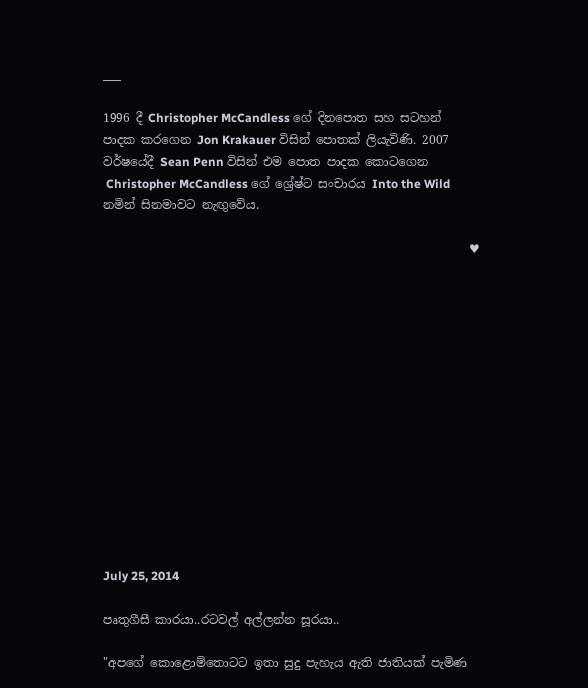___

1996 දී Christopher McCandless ගේ දිනපොත සහ සටහන් පාදක කරගෙන Jon Krakauer විසින් පොතක් ලියැවිණි. 2007 වර්ෂයේදී Sean Penn විසින් එම පොත පාදක කොටගෙන
 Christopher McCandless ගේ ශ්‍රේෂ්ට සංචාරය Into the Wild නමින් සිනමාවට නැඟුවේය.

                                                             ♥














July 25, 2014

පෘතුගීසී කාරයා..රටවල් අල්ලන්න සූරයා..

"අපගේ කොළොම්තොටට ඉතා සුදු පැහැය ඇති ජාතියක් පැමිණ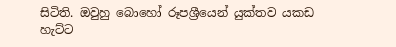සිටිති. ඔවුහු බොහෝ රූපශ්‍රීයෙන් යුක්තව යකඩ හැට්ට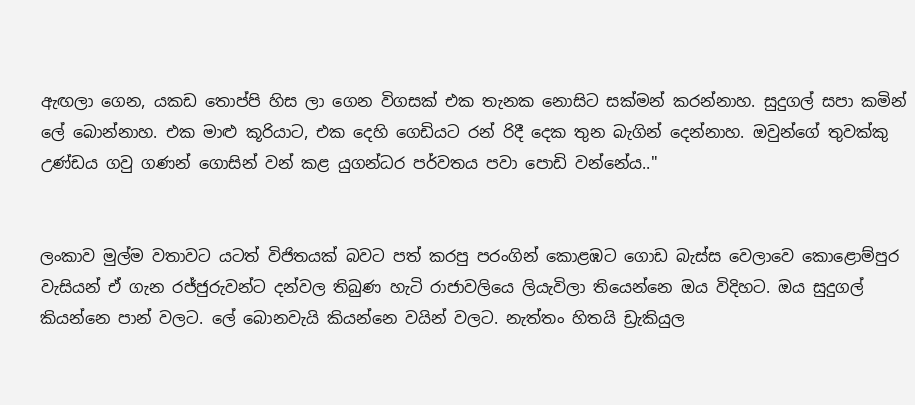ඇඟලා ගෙන, යකඩ තොප්පි හිස ලා ගෙන විගසක් එක තැනක නොසිට සක්මන් කරන්නාහ. සුදුගල් සපා කමින් ලේ බොන්නාහ. එක මාළු කූරියාට, එක දෙහි ගෙඩියට රන් රිදී දෙක තුන බැගින් දෙන්නාහ. ඔවුන්ගේ තුවක්කු උණ්ඩය ගවු ගණන් ගොසින් වන් කළ යුගන්ධර පර්වතය පවා පොඩි වන්නේය.."


ලංකාව මුල්ම වතාවට යටත් විජිතයක් බවට පත් කරපු පරංගින් කොළඹට ගොඩ බැස්ස වෙලාවෙ කොළොම්පුර වැසියන් ඒ ගැන රජ්ජුරුවන්ට දන්වල තිබුණ හැටි රාජාවලියෙ ලියැවිලා තියෙන්නෙ ඔය විදිහට. ඔය සුදුගල් කියන්නෙ පාන් වලට. ලේ බොනවැයි කියන්නෙ වයින් වලට. නැත්තං හිතයි ඩ්‍රැකියුල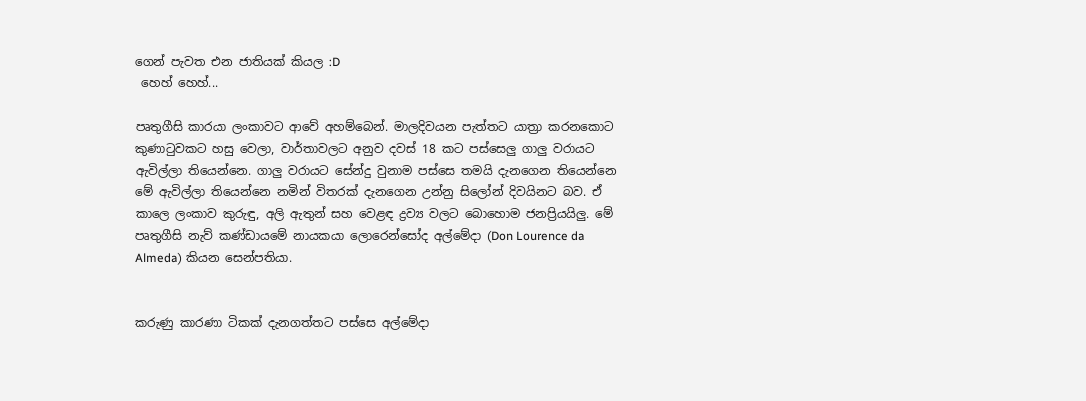ගෙන් පැවත එන ජාතියක් කියල :D
 හෙහ් හෙහ්...

පෘතුගීසි කාරයා ලංකාවට ආවේ අහම්බෙන්. මාලදිවයන පැත්තට යාත්‍රා කරනකොට කුණාටුවකට හසු වෙලා, වාර්තාවලට අනුව දවස් 18 කට පස්සෙලු ගාලු වරායට ඇවිල්ලා තියෙන්නෙ. ගාලු වරායට සේන්දු වුනාම පස්සෙ තමයි දැනගෙන තියෙන්නෙ මේ ඇවිල්ලා තියෙන්නෙ නමින් විතරක් දැනගෙන උන්නු සිලෝන් දිවයිනට බව. ඒ කාලෙ ලංකාව කුරුඳු, අලි ඇතුන් සහ වෙළඳ ද්‍රව්‍ය වලට බොහොම ජනප්‍රියයිලු. මේ පෘතුගීසි නැව් කණ්ඩායමේ නායකයා ලොරෙන්සෝද අල්මේදා (Don Lourence da Almeda) කියන සෙන්පතියා.


කරුණු කාරණා ටිකක් දැනගත්තට පස්සෙ අල්මේදා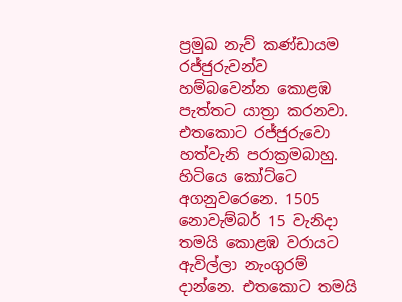ප්‍රමුඛ නැව් කණ්ඩායම රජ්ජුරුවන්ව හම්බවෙන්න කොළඹ පැත්තට යාත්‍රා කරනවා. එතකොට රජ්ජුරුවො හත්වැනි පරාක්‍රමබාහු. හිටියෙ කෝට්ටෙ අගනුවරෙනෙ. 1505 නොවැම්බර් 15 වැනිදා තමයි කොළඹ වරායට ඇවිල්ලා නැංගුරම් දාන්නෙ. එතකොට තමයි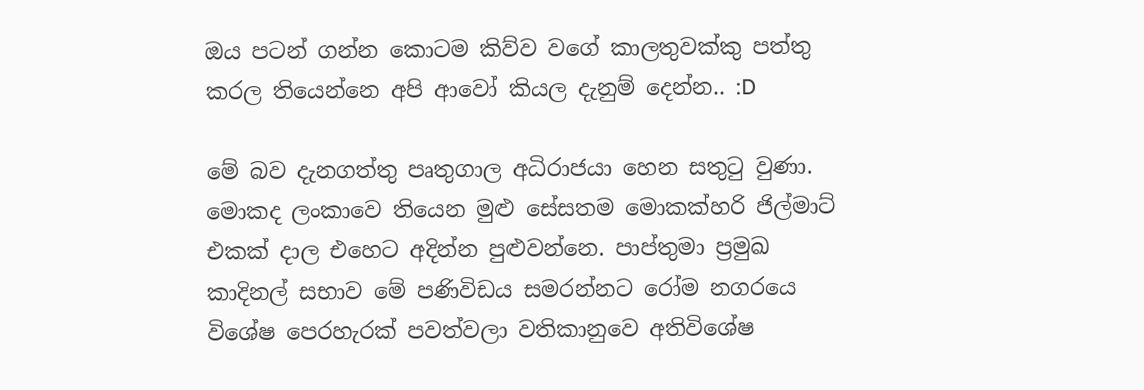ඔය පටන් ගන්න කොටම කිව්ව වගේ කාලතුවක්කු පත්තු කරල තියෙන්නෙ අපි ආවෝ කියල දැනුම් දෙන්න.. :D

මේ බව දැනගත්තු පෘතුගාල අධිරාජයා හෙන සතුටු වුණා. මොකද ලංකාවෙ තියෙන මුළු සේසතම මොකක්හරි ජිල්මාට් එකක් දාල එහෙට අදින්න පුළුවන්නෙ. පාප්තුමා ප්‍රමුඛ කාදිනල් සභාව මේ පණිවිඩය සමරන්නට රෝම නගරයෙ විශේෂ පෙරහැරක් පවත්වලා වතිකානුවෙ අතිවිශේෂ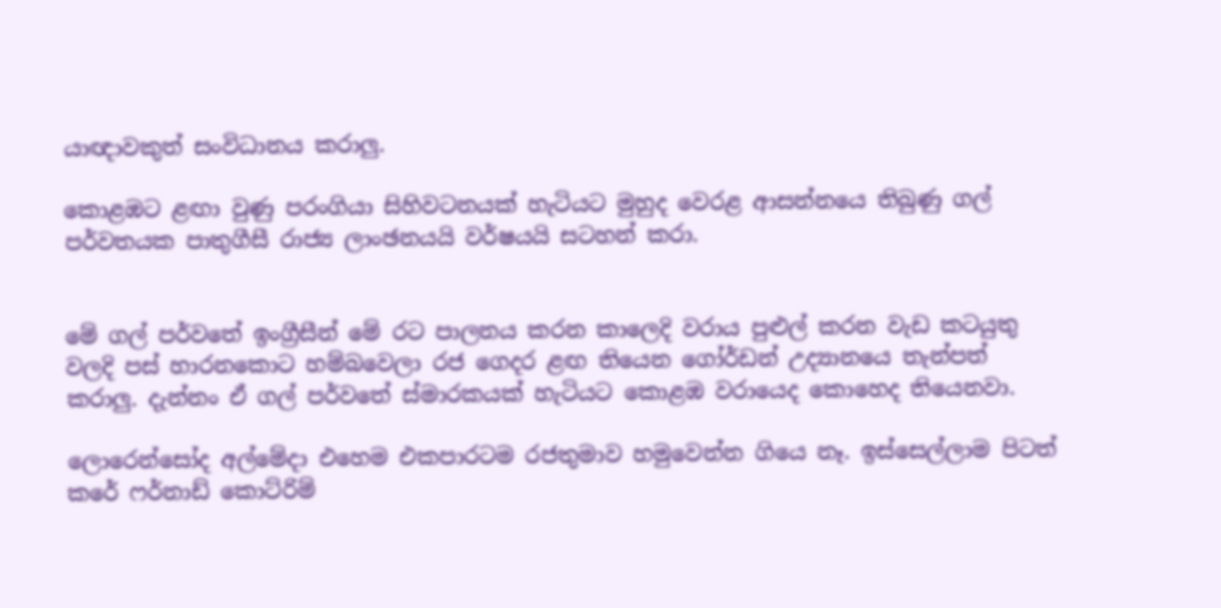යාඥාවකුත් සංවිධානය කරාලු.

කොළඹට ළඟා වුණු පරංගියා සිහිවටනයක් හැටියට මුහුද වෙරළ ආසන්නයෙ තිබුණු ගල් පර්වතයක පාතුගීසී රාජ්‍ය ලාංඡනයයි වර්ෂයයි සටහන් කරා.


මේ ගල් පර්වතේ ඉංග්‍රීසීන් මේ රට පාලනය කරන කාලෙදි වරාය පුළුල් කරන වැඩ කටයුතු වලදි පස් හාරනකොට හම්බවෙලා රජ ගෙදර ළඟ තියෙන ගෝර්ඩන් උද්‍යානයෙ තැන්පත් කරාලු. දැන්නං ඒ ගල් පර්වතේ ස්මාරකයක් හැටියට කොළඹ වරායෙද කොහෙද තියෙනවා.

ලොරෙන්සෝද අල්මේදා එහෙම එකපාරටම රජතුමාව හමුවෙන්න ගියෙ නෑ. ඉස්සෙල්ලාම පිටත් කරේ ෆර්නාඩ් කොට්රිම්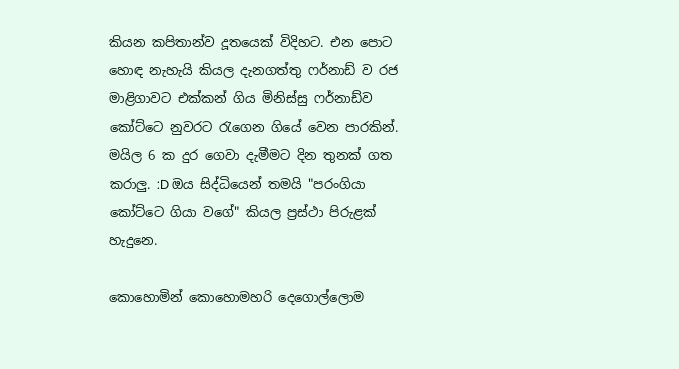කියන කපිතාන්ව දූතයෙක් විදිහට. එන පොට හොඳ නැහැයි කියල දැනගත්තු ෆර්නාඩ් ව රජ මාළිගාවට එක්කන් ගිය මිනිස්සු ෆර්නාඩ්ව කෝට්ටෙ නුවරට රැගෙන ගියේ වෙන පාරකින්. මයිල 6 ක දුර ගෙවා දැමීමට දින තුනක් ගත කරාලු. :D ඔය සිද්ධියෙන් තමයි "පරංගියා කෝට්ටෙ ගියා වගේ" කියල ප්‍රස්ථා පිරුළක් හැදුනෙ.

කොහොමින් කොහොමහරි දෙගොල්ලොම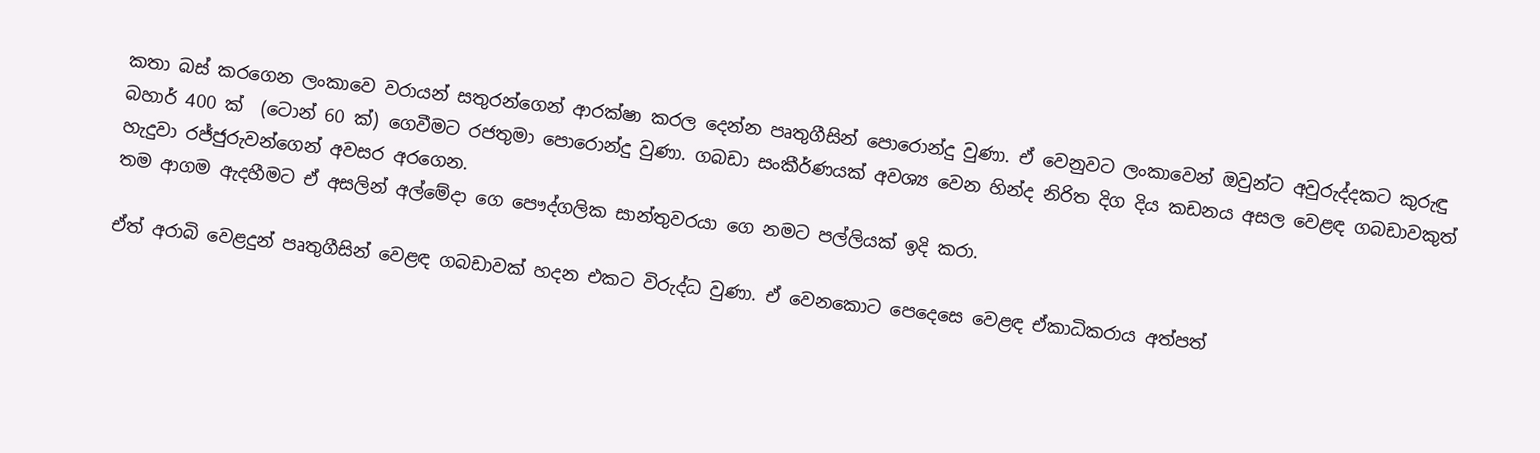කතා බස් කරගෙන ලංකාවෙ වරායන් සතුරන්ගෙන් ආරක්ෂා කරල දෙන්න පෘතුගීසින් පොරොන්දු වුණා. ඒ වෙනුවට ලංකාවෙන් ඔවුන්ට අවුරුද්දකට කුරුඳු බහාර් 400 ක්  (ටොන් 60 ක්) ගෙවීමට රජතුමා පොරොන්දු වුණා. ගබඩා සංකීර්ණයක් අවශ්‍ය වෙන හින්ද නිරිත දිග දිය කඩනය අසල වෙළඳ ගබඩාවකුත් හැදුවා රජ්ජුරුවන්ගෙන් අවසර අරගෙන.
තම ආගම ඇදහීමට ඒ අසලින් අල්මේදා ගෙ පෞද්ගලික සාන්තුවරයා ගෙ නමට පල්ලියක් ඉදි කරා.

ඒත් අරාබි වෙළදුන් පෘතුගීසින් වෙළඳ ගබඩාවක් හදන එකට විරුද්ධ වුණා. ඒ වෙනකොට පෙදෙසෙ වෙළඳ ඒකාධිකරාය අත්පත්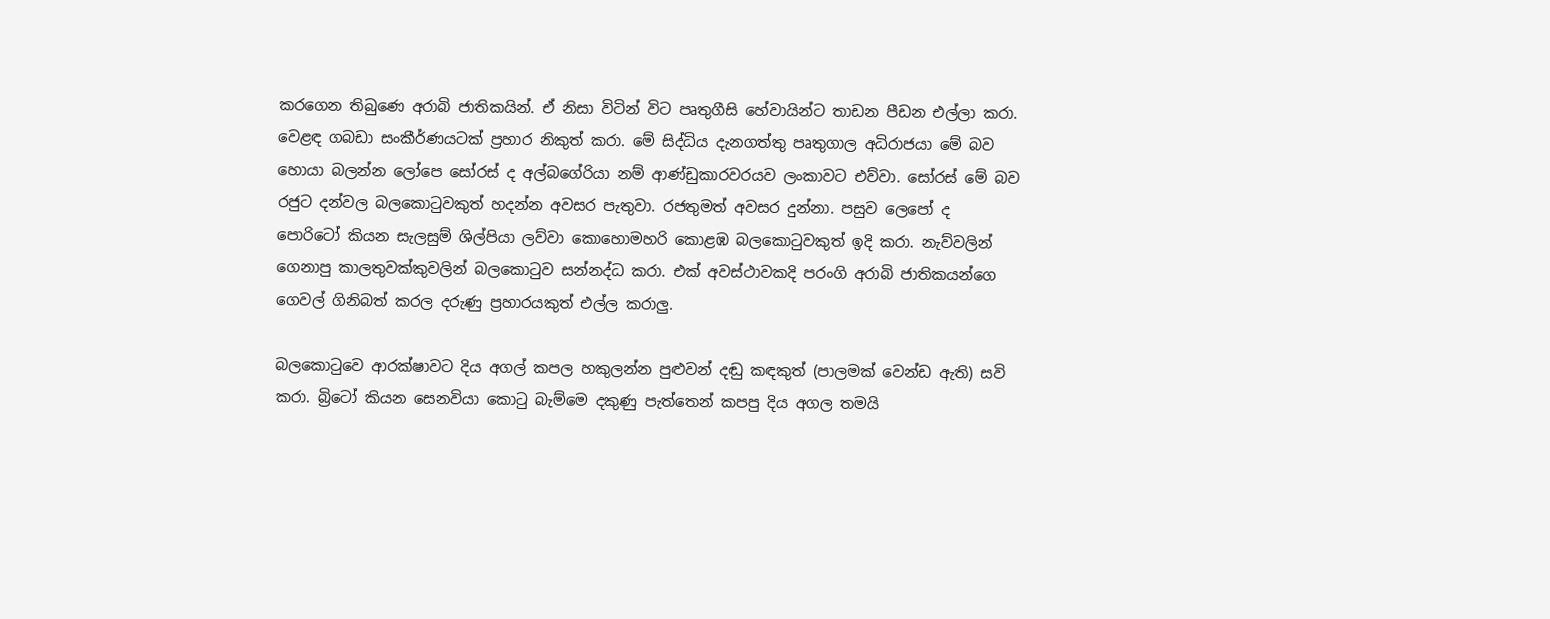කරගෙන තිබුණෙ අරාබි ජාතිකයින්. ඒ නිසා විටින් විට පෘතුගීසි හේවායින්ට තාඩන පීඩන එල්ලා කරා. වෙළඳ ගබඩා සංකීර්ණයටක් ප්‍රහාර නිකුත් කරා. මේ සිද්ධිය දැනගත්තු පෘතුගාල අධිරාජයා මේ බව හොයා බලන්න ලෝපෙ සෝරස් ද අල්බගේරියා නම් ආණ්ඩුකාරවරයව ලංකාවට එව්වා. සෝරස් මේ බව රජුට දන්වල බලකොටුවකුත් හදන්න අවසර පැතුවා. රජතුමත් අවසර දුන්නා. පසුව ලෙපෝ ද පොරිටෝ කියන සැලසුම් ශිල්පියා ලව්වා කොහොමහරි කොළඹ බලකොටුවකුත් ඉදි කරා. නැව්වලින් ගෙනාපු කාලතුවක්කුවලින් බලකොටුව සන්නද්ධ කරා. එක් අවස්ථාවකදි පරංගි අරාබි ජාතිකයන්ගෙ ගෙවල් ගිනිබත් කරල දරුණු ප්‍රහාරයකුත් එල්ල කරාලු.

බලකොටුවෙ ආරක්ෂාවට දිය අගල් කපල හකුලන්න පුළුවන් දඬු කඳකුත් (පාලමක් වෙන්ඩ ඇති) සවි කරා. බ්‍රිටෝ කියන සෙනවියා කොටු බැම්මෙ දකුණු පැත්තෙන් කපපු දිය අගල තමයි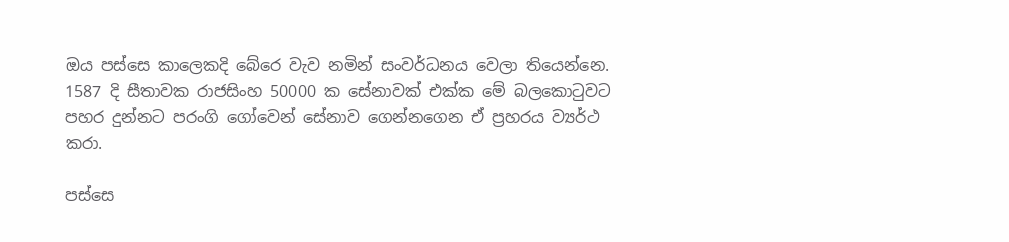ඔය පස්සෙ කාලෙකදි බේරෙ වැව නමින් සංවර්ධනය වෙලා තියෙන්නෙ.
1587 දි සීතාවක රාජසිංහ 50000 ක සේනාවක් එක්ක මේ බලකොටුවට පහර දුන්නට පරංගි ගෝවෙන් සේනාව ගෙන්නගෙන ඒ ප්‍රහරය ව්‍යර්ථ කරා.

පස්සෙ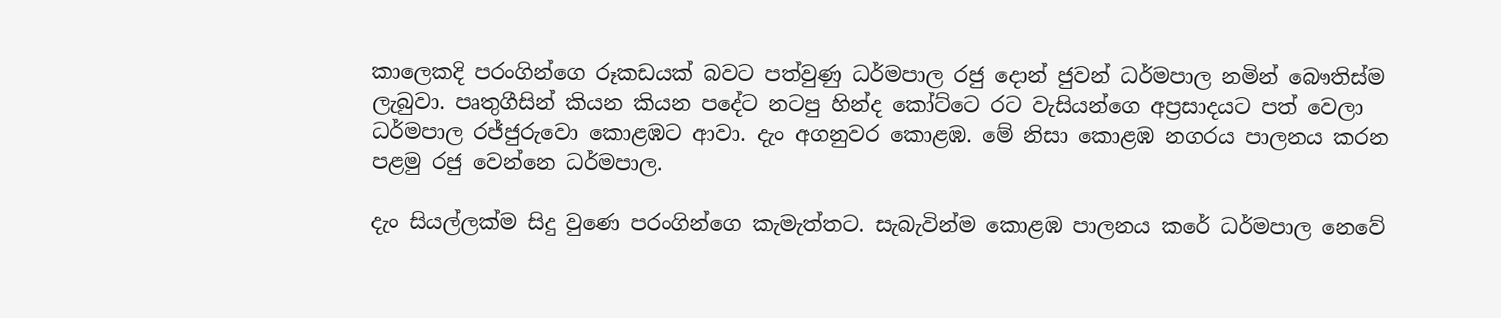කාලෙකදි පරංගින්ගෙ රූකඩයක් බවට පත්වුණු ධර්මපාල රජු දොන් ජුවන් ධර්මපාල නමින් බෞතිස්ම ලැබුවා. පෘතුගීසින් කියන කියන පදේට නටපු හින්ද කෝට්ටෙ රට වැසියන්ගෙ අප්‍රසාදයට පත් වෙලා ධර්මපාල රජ්ජුරුවො කොළඹට ආවා. දැං අගනුවර කොළඹ. මේ නිසා කොළඹ නගරය පාලනය කරන පළමු රජු වෙන්නෙ ධර්මපාල.

දැං සියල්ලක්ම සිදු වුණෙ පරංගින්ගෙ කැමැත්තට. සැබැවින්ම කොළඹ පාලනය කරේ ධර්මපාල නෙවේ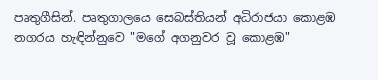පෘතුගීසින්. පෘතුගාලයෙ සෙබස්තියන් අධිරාජයා කොළඹ නගරය හැඳින්නුවෙ "මගේ අගනුවර වූ කොළඹ"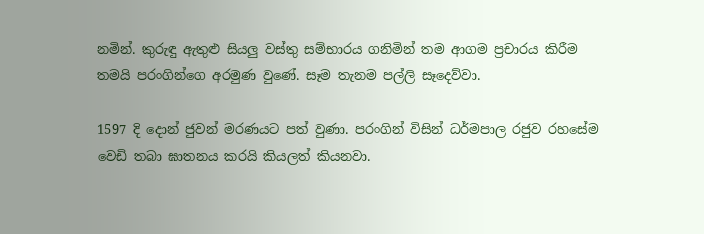නමින්. කුරුඳු ඇතුළු සියලු වස්තු සම්භාරය ගනිමින් තම ආගම ප්‍රචාරය කිරීම තමයි පරංගින්ගෙ අරමුණ වුණේ. සෑම තැනම පල්ලි සෑදෙව්වා.

1597 දි දොන් ජුවන් මරණයට පත් වුණා. පරංගින් විසින් ධර්මපාල රජුව රහසේම වෙඩි තබා ඝාතනය කරයි කියලත් කියනවා.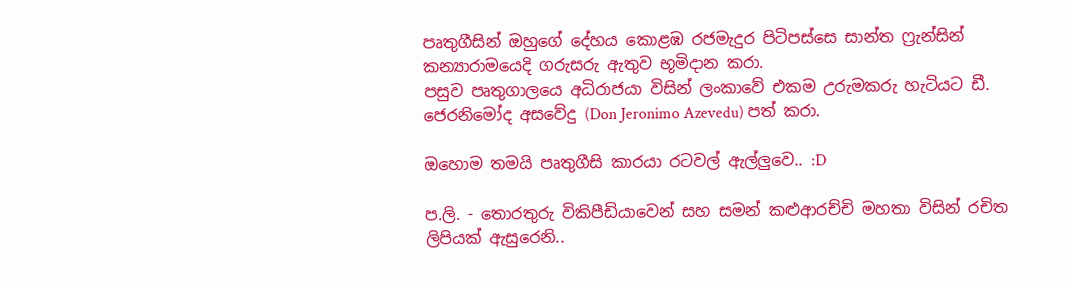පෘතුගීසින් ඔහුගේ දේහය කොළඹ රජමැදුර පිටිපස්සෙ සාන්ත ෆ්‍රැන්සින් කන්‍යාරාමයෙදි ගරුසරු ඇතුව භූමිදාන කරා.
පසුව පෘතුගාලයෙ අධිරාජයා විසින් ලංකාවේ එකම උරුමකරු හැටියට ඩී. ජෙරනිමෝද අසවේදු (Don Jeronimo Azevedu) පත් කරා.

ඔහොම තමයි පෘතුගීසි කාරයා රටවල් ඇල්ලුවෙ.. :D

ප.ලි. - තොරතුරු විකිපීඩියාවෙන් සහ සමන් කළුආරච්චි මහතා විසින් රචිත ලිපියක් ඇසුරෙනි..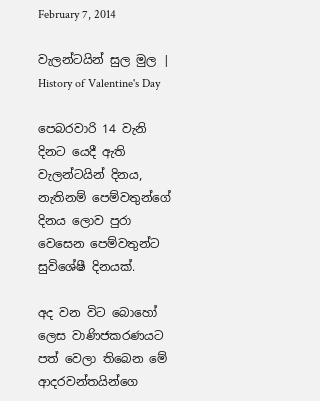February 7, 2014

වැලන්ටයින් සුල මුල | History of Valentine's Day

පෙබරවාරි 14 වැනි දිනට යෙදී ඇති වැලන්ටයින් දිනය, නැතිනම් පෙම්වතුන්ගේ දිනය ලොව පුරා වෙසෙන පෙම්වතුන්ට සුවිශේෂී දිනයක්.

අද වන විට බොහෝ ලෙස වාණිජකරණයට පත් වෙලා තිබෙන මේ ආදරවන්තයින්ගෙ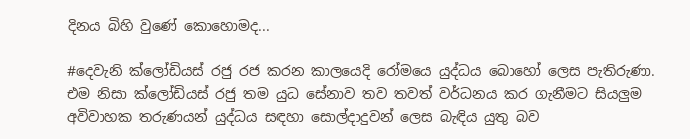දිනය බිහි වුණේ කොහොමද...

#දෙවැනි ක්ලෝඩියස් රජු රජ කරන කාලයෙදි රෝමයෙ යුද්ධය බොහෝ ලෙස පැතිරුණා. එම නිසා ක්ලෝඩියස් රජු තම යුධ සේනාව තව තවත් වර්ධනය කර ගැනීමට සියලුම අවිවාහක තරුණයන් යුද්ධය සඳහා සොල්දාදුවන් ලෙස බැඳිය යුතු බව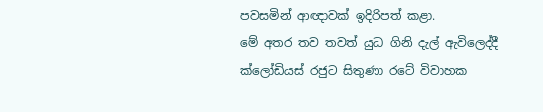පවසමින් ආඥාවක් ඉදිරිපත් කළා.
මේ අතර තව තවත් යුධ ගිනි දැල් ඇවිලෙද්දී ක්ලෝඩියස් රජුට සිතුණා රටේ විවාහක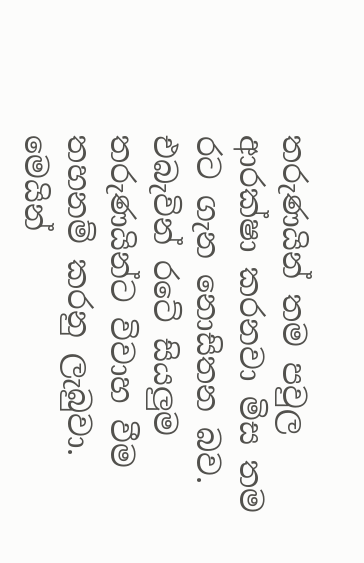තරුණයින් තම පවුල ආරක්ෂා කරනවා මිස තම රට ගැන නොසිතන බව. එබැවින් රටේ සියලුම තරුණයින්ට විවාහ වීම තහනම් කරනු ලැබුවා. මෙයින්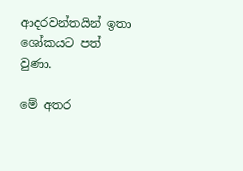ආදරවන්තයින් ඉතා ශෝකයට පත් වුණා.

මේ අතර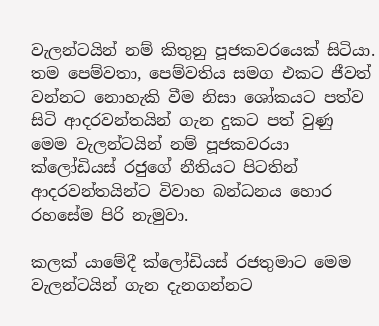වැලන්ටයින් නම් කිතුනු පූජකවරයෙක් සිටියා. තම පෙම්වතා, පෙම්වතිය සමග එකට ජීවත් වන්නට නොහැකි වීම නිසා ශෝකයට පත්ව සිටි ආදරවන්තයින් ගැන දුකට පත් වුණු මෙම වැලන්ටයින් නම් පූජකවරයා ක්ලෝඩියස් රජුගේ නීතියට පිටතින් ආදරවන්තයින්ට විවාහ බන්ධනය හොර රහසේම පිරි නැමුවා.

කලක් යාමේදී ක්ලෝඩියස් රජතුමාට මෙම වැලන්ටයින් ගැන දැනගන්නට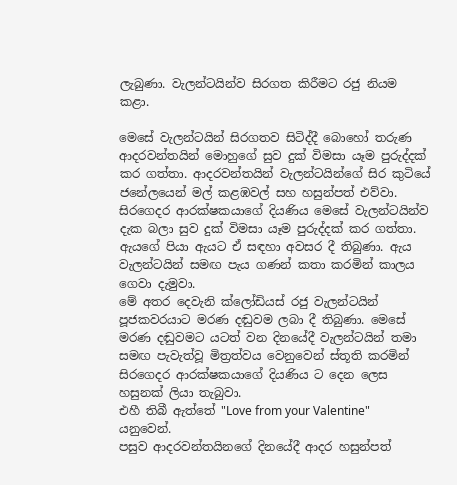ලැබුණා. වැලන්ටයින්ව සිරගත කිරීමට රජු නියම කළා.

මෙසේ වැලන්ටයින් සිරගතව සිටිද්දී බොහෝ තරුණ ආදරවන්තයින් මොහුගේ සුව දුක් විමසා යෑම පුරුද්දක් කර ගත්තා. ආදරවන්තයින් වැලන්ටයින්ගේ සිර කුටියේ ජනේලයෙන් මල් කළඹවල් සහ හසුන්පත් එව්වා.
සිරගෙදර ආරක්ෂකයාගේ දියණිය මෙසේ වැලන්ටයින්ව දැක බලා සුව දුක් විමසා යෑම පුරුද්දක් කර ගත්තා. ඇයගේ පියා ඇයට ඒ සඳහා අවසර දී තිබුණා. ඇය වැලන්ටයින් සමඟ පැය ගණන් කතා කරමින් කාලය ගෙවා දැමුවා.
මේ අතර දෙවැනි ක්ලෝඩියස් රජු වැලන්ටයින් පූජකවරයාට මරණ දඬුවම ලබා දී තිබුණා. මෙසේ මරණ දඬුවමට යටත් වන දිනයේදී වැලන්ටයින් තමා සමඟ පැවැත්වූ මිත්‍රත්වය වෙනුවෙන් ස්තූති කරමින් සිරගෙදර ආරක්ෂකයාගේ දියණිය ට දෙන ලෙස හසුනක් ලියා තැබුවා.
එහී තිබී ඇත්තේ "Love from your Valentine" යනුවෙන්.
පසුව ආදරවන්තයිනගේ දිනයේදී ආදර හසුන්පත්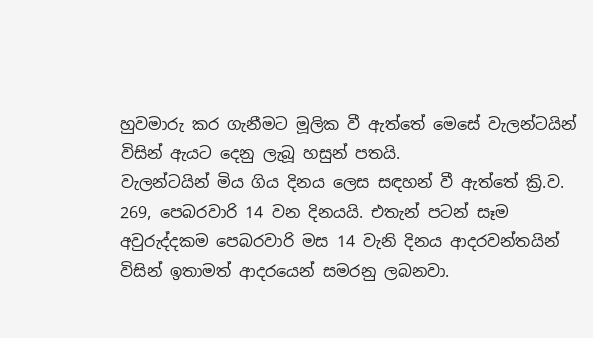හුවමාරු කර ගැනීමට මූලික වී ඇත්තේ මෙසේ වැලන්ටයින් විසින් ඇයට දෙනු ලැබූ හසුන් පතයි.
වැලන්ටයින් මිය ගිය දිනය ලෙස සඳහන් වී ඇත්තේ ක්‍රි.ව. 269, පෙබරවාරි 14 වන දිනයයි. එතැන් පටන් සෑම අවුරුද්දකම පෙබරවාරි මස 14 වැනි දිනය ආදරවන්තයින් විසින් ඉතාමත් ආදරයෙන් සමරනු ලබනවා.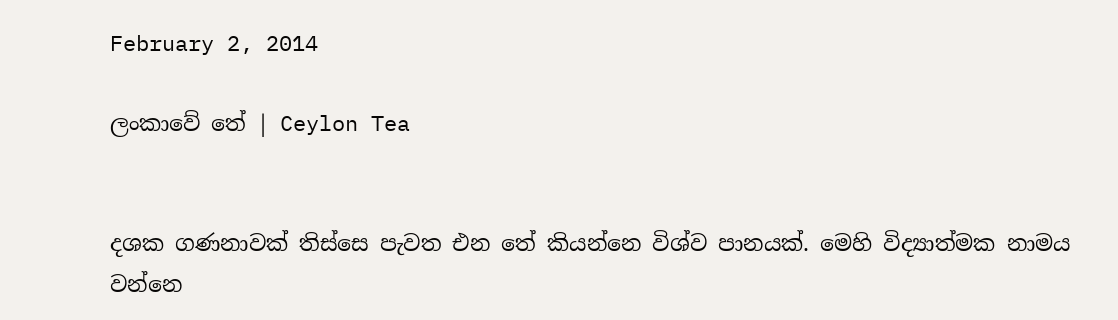February 2, 2014

ලංකාවේ තේ | Ceylon Tea


දශක ගණනාවක් තිස්සෙ පැවත එන තේ කියන්නෙ විශ්ව පානයක්. මෙහි විද්‍යාත්මක නාමය වන්නෙ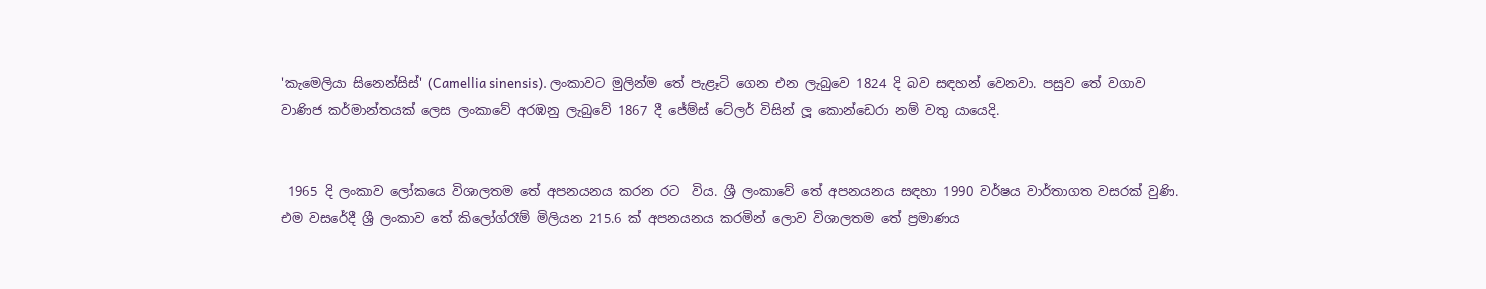'කැමෙලියා සිනෙන්සිස්' (Camellia sinensis). ලංකාවට මුලින්ම තේ පැළෑටි ගෙන එන ලැබුවෙ 1824 දි බව සඳහන් වෙනවා. පසුව තේ වගාව වාණිජ කර්මාන්තයක් ලෙස ලංකාවේ අරඹනු ලැබුවේ 1867 දී ජේම්ස් ටේලර් විසින් ලූ කොන්ඩෙරා නම් වතු යායෙදි.


 1965 දි ලංකාව ලෝකයෙ විශාලතම තේ අපනයනය කරන රට  විය. ශ්‍රී ලංකාවේ තේ අපනයනය සඳහා 1990 වර්ෂය වාර්තාගත වසරක් වුණි. එම වසරේදී ශ්‍රී ලංකාව තේ කිලෝග්රෑම් මිලියන 215.6 ක් අපනයනය කරමින් ලොව විශාලතම තේ ප්‍රමාණය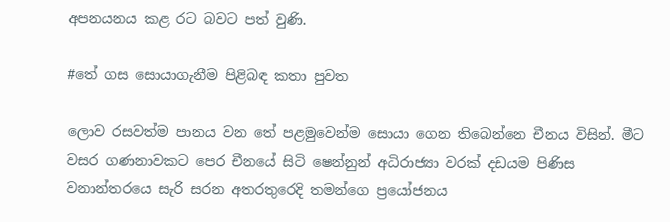අපනයනය කළ රට බවට පත් වුණි.

#තේ ගස සොයාගැනීම පිළිබඳ කතා පුවත

ලොව රසවත්ම පානය වන තේ පළමුවෙන්ම සොයා ගෙන තිබෙන්නෙ චීනය විසින්. මීට වසර ගණනාවකට පෙර චීනයේ සිටි ෂෙන්නුන් අධිරාජ්‍යා වරක් දඩයම පිණිස වනාන්තරයෙ සැරි සරන අතරතුරෙදි තමන්ගෙ ප්‍රයෝජනය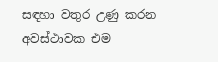සඳහා වතුර උණු කරන අවස්ථාවක එම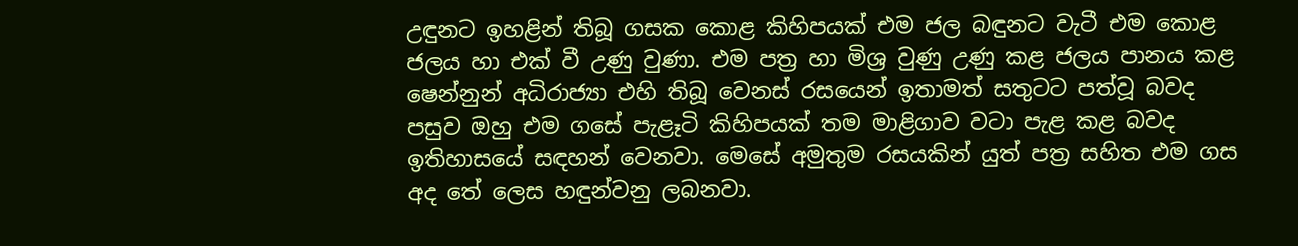උඳුනට ඉහළින් තිබූ ගසක කොළ කිහිපයක් එම ජල බඳුනට වැටී එම කොළ ජලය හා එක් වී උණු වුණා. එම පත්‍ර හා මිශ්‍ර වුණු උණු කළ ජලය පානය කළ ෂෙන්නුන් අධිරාජ්‍යා එහි තිබූ වෙනස් රසයෙන් ඉතාමත් සතුටට පත්වූ බවද පසුව ඔහු එම ගසේ පැළෑටි කිහිපයක් තම මාළිගාව වටා පැළ කළ බවද ඉතිහාසයේ සඳහන් වෙනවා. මෙසේ අමුතුම රසයකින් යුත් පත්‍ර සහිත එම ගස අද තේ ලෙස හඳුන්වනු ලබනවා.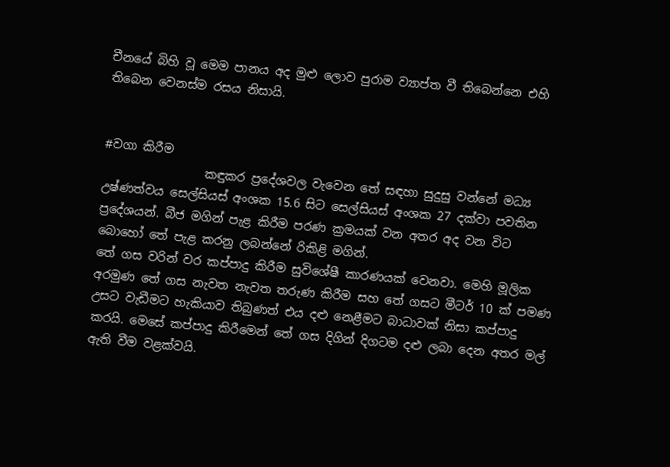චීනයේ බිහි වූ මෙම පානය අද මුළු ලොව පුරාම ව්‍යාප්ත වී තිබෙන්නෙ එහි තිබෙන වෙනස්ම රසය නිසායි.


#වගා කිරීම
                 කඳුකර ප්‍රදේශවල වැවෙන තේ සඳහා සුදුසු වන්නේ මධ්‍ය උෂ්ණත්වය සෙල්සියස් අංශක 15.6 සිට සෙල්සියස් අංශක 27 දක්වා පවතින ප්‍රදේශයන්. බීජ මගින් පැළ කිරීම පරණ ක්‍රමයක් වන අතර අද වන විට බොහෝ තේ පැළ කරනු ලබන්නේ රිකිළි මගින්.
තේ ගස වරින් වර කප්පාදු කිරීම සුවිශේෂී කාරණයක් වෙනවා. මෙහි මූලික අරමුණ තේ ගස නැවත නැවත තරුණ කිරීම සහ තේ ගසට මීටර් 10 ක් පමණ උසට වැඩීමට හැකියාව තිබුණත් එය දළු නෙළීමට බාධාවක් නිසා කප්පාදු කරයි. මෙසේ කප්පාදු කිරීමෙන් තේ ගස දිගින් දිගටම දළු ලබා දෙන අතර මල් ඇති වීම වළක්වයි.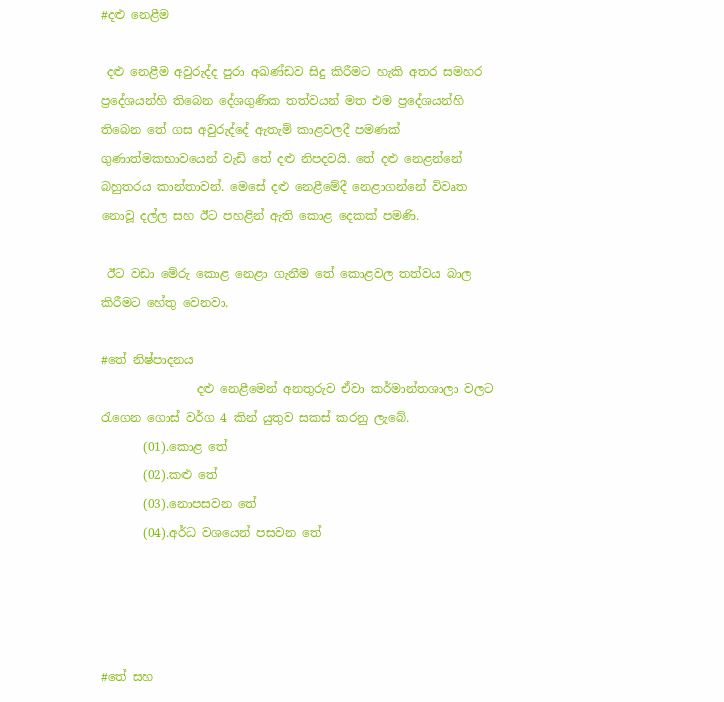#දළු නෙළීම

 දළු නෙළීම අවුරුද්ද පුරා අඛණ්ඩව සිදු කිරීමට හැකි අතර සමහර ප්‍රදේශයන්හි තිබෙන දේශගුණික තත්වයන් මත එම ප්‍රදේශයන්හි තිබෙන තේ ගස අවුරුද්දේ ඇතැම් කාළවලදී පමණක් ගුණාත්මකභාවයෙන් වැඩි තේ දළු නිපදවයි. තේ දළු නෙළන්නේ බහුතරය කාන්තාවන්. මෙසේ දළු නෙළීමේදී නෙළාගන්නේ විවෘත නොවූ දල්ල සහ ඊට පහළින් ඇති කොළ දෙකක් පමණි.

 ඊට වඩා මේරු කොළ නෙළා ගැනීම තේ කොළවල තත්වය බාල කිරීමට හේතු වෙනවා.

#තේ නිෂ්පාදනය
                දළු නෙළීමෙන් අනතුරුව ඒවා කර්මාන්තශාලා වලට රැගෙන ගොස් වර්ග 4 කින් යුතුව සකස් කරනු ලැබේ.
       (01).කොළ තේ
       (02).කළු තේ
       (03).නොපසවන තේ
       (04).අර්ධ වශයෙන් පසවන තේ




#තේ සහ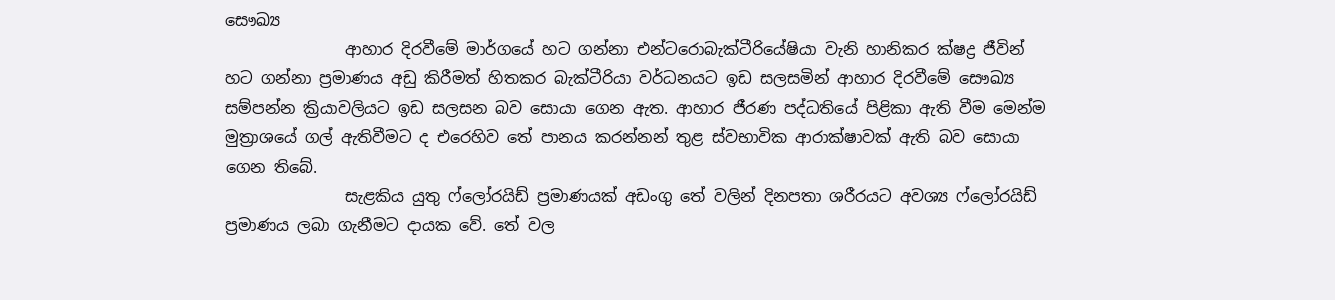සෞඛ්‍ය
               ආහාර දිරවීමේ මාර්ගයේ හට ගන්නා එන්ටරොබැක්ටීරියේෂියා වැනි හානිකර ක්ෂද්‍ර ජීවින් හට ගන්නා ප්‍රමාණය අඩු කිරීමත් හිතකර බැක්ටීරියා වර්ධනයට ඉඩ සලසමින් ආහාර දිරවීමේ සෞඛ්‍ය සම්පන්න ක්‍රියාවලියට ඉඩ සලසන බව සොයා ගෙන ඇත. ආහාර ජීරණ පද්ධතියේ පිළිකා ඇති වීම මෙන්ම මුත්‍රාශයේ ගල් ඇතිවීමට ද එරෙහිව තේ පානය කරන්නන් තුළ ස්වභාවික ආරාක්ෂාවක් ඇති බව සොයා ගෙන තිබේ.
               සැළකිය යුතු ෆ්ලෝරයිඩ් ප්‍රමාණයක් අඩංගු තේ වලින් දිනපතා ශරීරයට අවශ්‍ය ෆ්ලෝරයිඩ් ප්‍රමාණය ලබා ගැනීමට දායක වේ. තේ වල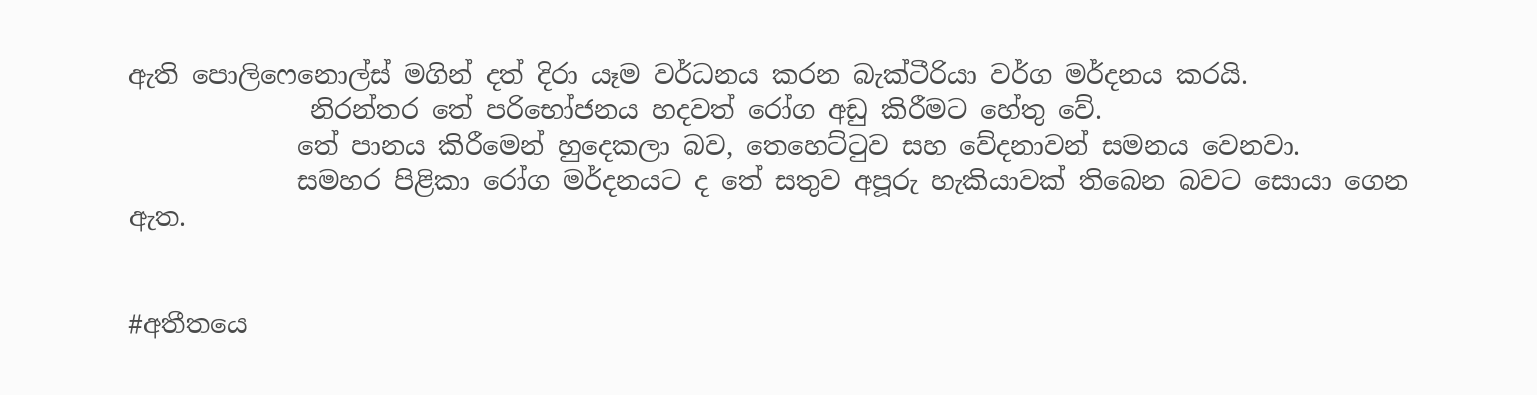ඇති පොලිෆෙනොල්ස් මගින් දත් දිරා යෑම වර්ධනය කරන බැක්ටීරියා වර්ග මර්දනය කරයි.
              නිරන්තර තේ පරිභෝජනය හදවත් රෝග අඩු කිරීමට හේතු වේ.
             තේ පානය කිරීමෙන් හුදෙකලා බව, තෙහෙට්ටුව සහ වේදනාවන් සමනය වෙනවා.
             සමහර පිළිකා රෝග මර්දනයට ද තේ සතුව අපූරු හැකියාවක් තිබෙන බවට සොයා ගෙන ඇත.


#අතීතයෙ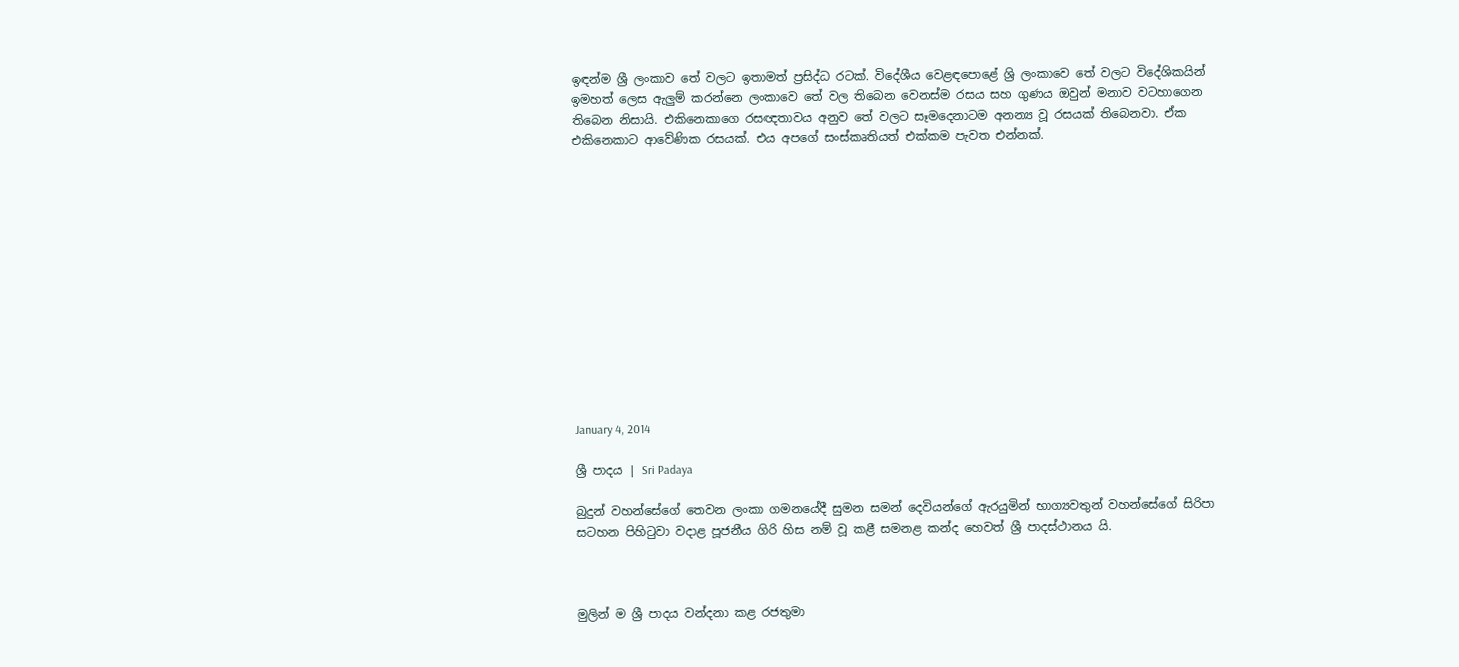ඉඳන්ම ශ්‍රී ලංකාව තේ වලට ඉතාමත් ප්‍රසිද්ධ රටක්. විදේශීය වෙළඳපොළේ ශ්‍රි ලංකාවෙ තේ වලට විදේශිකයින් ඉමහත් ලෙස ඇලුම් කරන්නෙ ලංකාවෙ තේ වල තිබෙන වෙනස්ම රසය සහ ගුණය ඔවුන් මනාව වටහාගෙන තිබෙන නිසායි. එකිනෙකාගෙ රසඥතාවය අනුව තේ වලට සෑමදෙනාටම අනන්‍ය වූ රසයක් තිබෙනවා. ඒක එකිනෙකාට ආවේණික රසයක්. එය අපගේ සංස්කෘතියත් එක්කම පැවත එන්නක්.













January 4, 2014

ශ්‍රී පාදය | Sri Padaya

බුදුන් වහන්සේගේ තෙවන ලංකා ගමනයේදී සුමන සමන් දෙවියන්ගේ ඇරයුමින් භාග්‍යවතුන් වහන්සේගේ සිරිපා සටහන පිහිටුවා වදාළ පූජනීය ගිරි හිස නම් වූ කළී සමනළ කන්ද හෙවත් ශ්‍රී පාදස්ථානය යි.



මුලින් ම ශ්‍රී පාදය වන්දනා කළ රජතුමා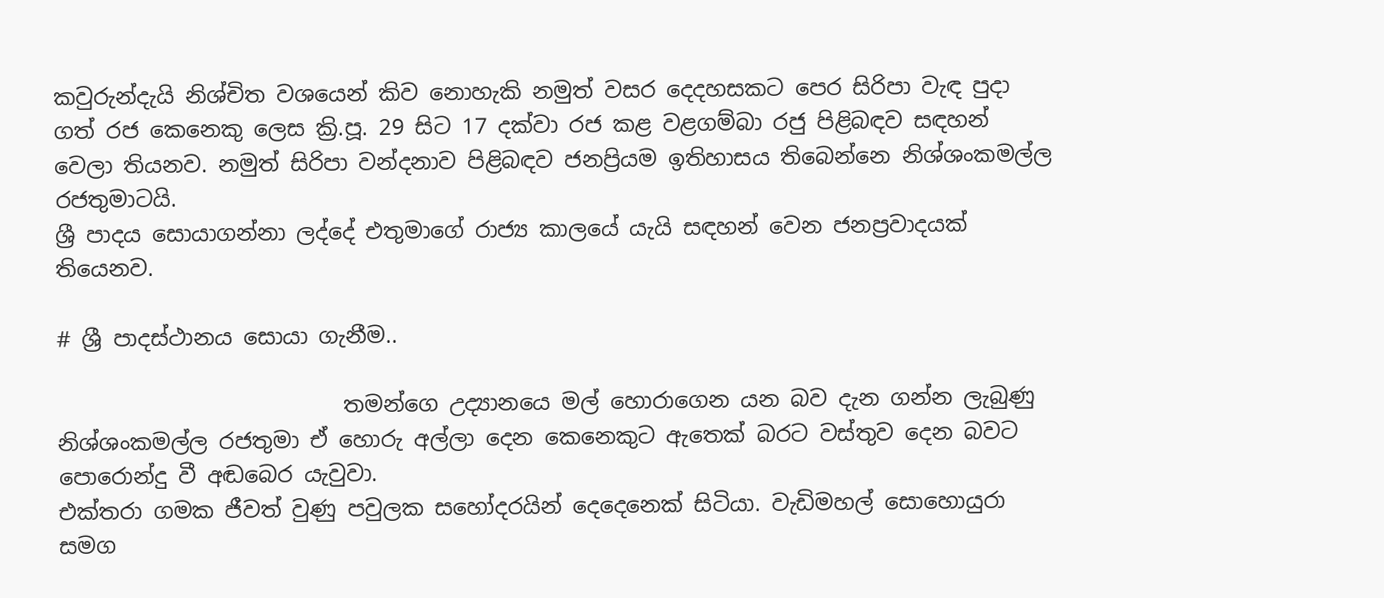කවුරුන්දැයි නිශ්චිත වශයෙන් කිව නොහැකි නමුත් වසර දෙදහසකට පෙර සිරිපා වැඳ පුදා ගත් රජ කෙනෙකු ලෙස ක්‍රි.පූ. 29 සිට 17 දක්වා රජ කළ වළගම්බා රජු පිළිබඳව සඳහන් වෙලා තියනව. නමුත් සිරිපා වන්දනාව පිළිබඳව ජනප්‍රියම ඉතිහාසය තිබෙන්නෙ නිශ්ශංකමල්ල රජතුමාටයි.
ශ්‍රී පාදය සොයාගන්නා ලද්දේ එතුමාගේ රාජ්‍ය කාලයේ යැයි සඳහන් වෙන ජනප්‍රවාදයක් තියෙනව.

# ශ්‍රී පාදස්ථානය සොයා ගැනීම..

                          තමන්ගෙ උද්‍යානයෙ මල් හොරාගෙන යන බව දැන ගන්න ලැබුණු නිශ්ශංකමල්ල රජතුමා ඒ හොරු අල්ලා දෙන කෙනෙකුට ඇතෙක් බරට වස්තුව දෙන බවට පොරොන්දු වී අඬබෙර යැවුවා.
එක්තරා ගමක ජීවත් වුණු පවුලක සහෝදරයින් දෙදෙනෙක් සිටියා. වැඩිමහල් සොහොයුරා සමග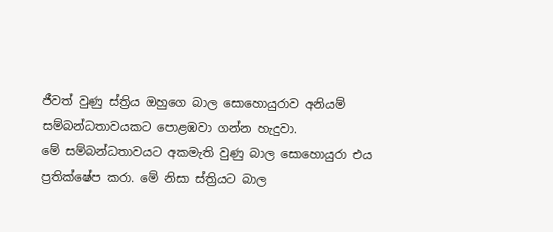ජීවත් වුණු ස්ත්‍රිය ඔහුගෙ බාල සොහොයුරාව අනියම් සම්බන්ධතාවයකට පොළඹවා ගන්න හැදුවා.
මේ සම්බන්ධතාවයට අකමැති වුණු බාල සොහොයුරා එය ප්‍රතික්ෂේප කරා. මේ නිසා ස්ත්‍රියට බාල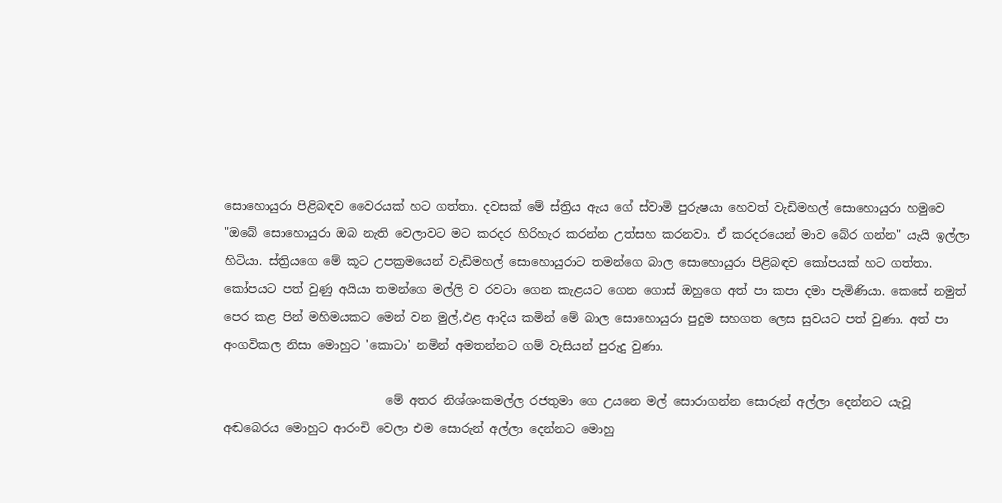සොහොයුරා පිළිබඳව වෛරයක් හට ගත්තා. දවසක් මේ ස්ත්‍රිය ඇය ගේ ස්වාමි පුරුෂයා හෙවත් වැඩිමහල් සොහොයුරා හමුවෙ "ඔබේ සොහොයුරා ඔබ නැති වෙලාවට මට කරදර හිරිහැර කරන්න උත්සහ කරනවා. ඒ කරදරයෙන් මාව බේර ගන්න" යැයි ඉල්ලා හිටියා. ස්ත්‍රියගෙ මේ කූට උපක්‍රමයෙන් වැඩිමහල් සොහොයුරාට තමන්ගෙ බාල සොහොයුරා පිළිබඳව කෝපයක් හට ගත්තා. කෝපයට පත් වුණු අයියා තමන්ගෙ මල්ලි ව රවටා ගෙන කැළයට ගෙන ගොස් ඔහුගෙ අත් පා කපා දමා පැමිණියා. කෙසේ නමුත් පෙර කළ පින් මහිමයකට මෙන් වන මුල්,ඵළ ආදිය කමින් මේ බාල සොහොයුරා පුදුම සහගත ලෙස සුවයට පත් වුණා. අත් පා අංගවිකල නිසා මොහුට 'කොටා' නමින් අමතන්නට ගම් වැසියන් පුරුදු වුණා.

                           මේ අතර නිශ්ශංකමල්ල රජතුමා ගෙ උයනෙ මල් සොරාගන්න සොරුන් අල්ලා දෙන්නට යැවූ අඬබෙරය මොහුට ආරංචි වෙලා එම සොරුන් අල්ලා දෙන්නට මොහු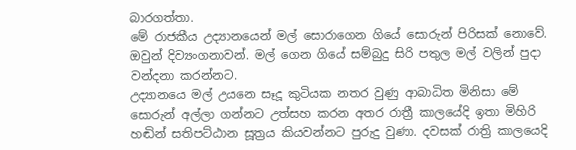බාරගත්තා.
මේ රාජකීය උද්‍යානයෙන් මල් සොරාගෙන ගියේ සොරුන් පිරිසක් නොවේ. ඔවුන් දිව්‍යංගනාවන්. මල් ගෙන ගියේ සම්බුදු සිරි පතුල මල් වලින් පුදා වන්දනා කරන්නට.
උද්‍යානයෙ මල් උයනෙ සෑදූ කුටියක නතර වුණු ආබාධිත මිනිසා මේ සොරුන් අල්ලා ගන්නට උත්සහ කරන අතර රාත්‍රී කාලයේදි ඉතා මිහිරි හඬින් සතිපට්ඨාන සූත්‍රය කියවන්නට පුරුදු වුණා. දවසක් රාත්‍රි කාලයෙදි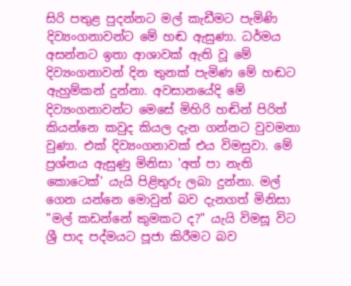සිරි පතුළ පුදන්නට මල් කැඩීමට පැමිණි දිව්‍යංගනාවන්ට මේ හඬ ඇසුණා. ධර්මය අසන්නට ඉතා ආශාවක් ඇති වූ මේ දිව්‍යංගනාවන් දින තුනක් පැමිණ මේ හඬට ඇහුම්කන් දුන්නා. අවසානයේදි මේ දිව්‍යංගනාවන්ට මෙසේ මිහිරි හඬින් පිරිත් කියන්නෙ කවුද කියල දැන ගන්නට වුවමනා වුණා. එක් දිව්‍යංගනාවක් එය විමසුවා. මේ ප්‍රශ්නය ඇසුණු මිනිසා 'අත් පා නැති කොටෙක්' යැයි පිළිතුරු ලබා දුන්නා. මල් ගෙන යන්නෙ මොවුන් බව දැනගත් මිනිසා "මල් කඩන්නේ කුමකට ද?" යැයි විමසූ විට ශ්‍රී පාද පද්මයට පූජා කිරීමට බව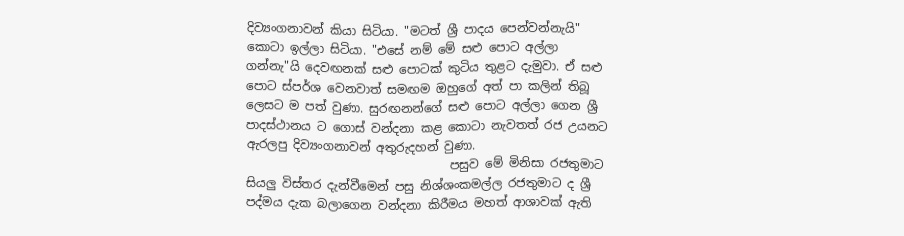දිව්‍යංගනාවන් කියා සිටියා. "මටත් ශ්‍රී පාදය පෙන්වන්නැයි" කොටා ඉල්ලා සිටියා. "එසේ නම් මේ සළු පොට අල්ලා ගන්නැ"යි දෙවඟනක් සළු පොටක් කුටිය තුළට දැමුවා. ඒ සළු පොට ස්පර්ශ වෙනවාත් සමඟම ඔහුගේ අත් පා කලින් තිබූ ලෙසට ම පත් වුණා. සුරඟනන්ගේ සළු පොට අල්ලා ගෙන ශ්‍රී පාදස්ථානය ට ගොස් වන්දනා කළ කොටා නැවතත් රජ උයනට ඇරලපු දිව්‍යංගනාවන් අතුරුදහන් වුණා.
                                  පසුව මේ මිනිසා රජතුමාට සියලු විස්තර දැන්වීමෙන් පසු නිශ්ශංකමල්ල රජතුමාට ද ශ්‍රී පද්මය දැක බලාගෙන වන්දනා කිරීමය මහත් ආශාවක් ඇති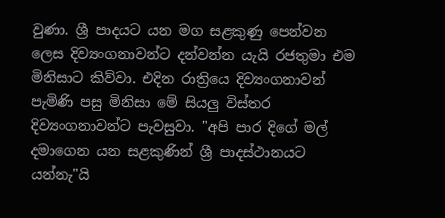වුණා. ශ්‍රී පාදයට යන මග සළකුණු පෙන්වන ලෙස දිව්‍යංගනාවන්ට දන්වන්න යැයි රජතුමා එම මිනිසාට කිව්වා. එදින රාත්‍රියෙ දිව්‍යංගනාවන් පැමිණි පසු මිනිසා මේ සියලු විස්තර දිව්‍යංගනාවන්ට පැවසුවා. "අපි පාර දිගේ මල් දමාගෙන යන සළකුණින් ශ්‍රී පාදස්ථානයට යන්නැ"යි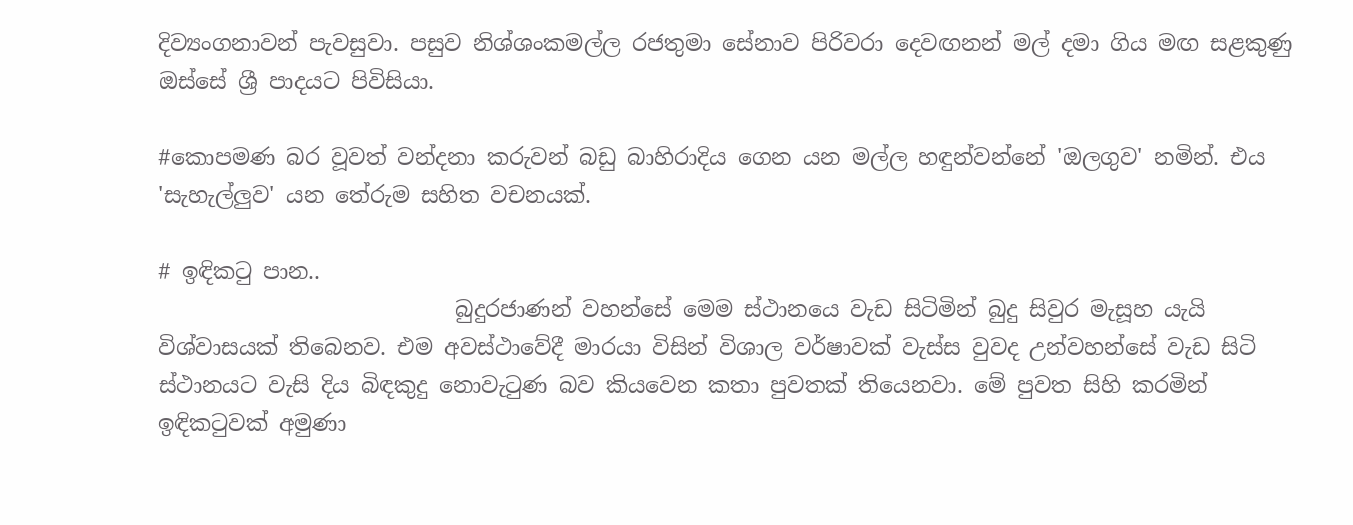දිව්‍යංගනාවන් පැවසුවා. පසුව නිශ්ශංකමල්ල රජතුමා සේනාව පිරිවරා දෙවඟනන් මල් දමා ගිය මඟ සළකුණු ඔස්සේ ශ්‍රී පාදයට පිවිසියා.

#කොපමණ බර වූවත් වන්දනා කරුවන් බඩු බාහිරාදිය ගෙන යන මල්ල හඳුන්වන්නේ 'ඔලගුව' නමින්. එය 'සැහැල්ලුව' යන තේරුම සහිත වචනයක්.

# ඉඳිකටු පාන..
                           බුදුරජාණන් වහන්සේ මෙම ස්ථානයෙ වැඩ සිටිමින් බුදු සිවුර මැසූහ යැයි විශ්වාසයක් තිබෙනව. එම අවස්ථාවේදී මාරයා විසින් විශාල වර්ෂාවක් වැස්ස වුවද උන්වහන්සේ වැඩ සිටි ස්ථානයට වැසි දිය බිඳකුදු නොවැටුණ බව කියවෙන කතා පුවතක් තියෙනවා. මේ පුවත සිහි කරමින් ඉඳිකටුවක් අමුණා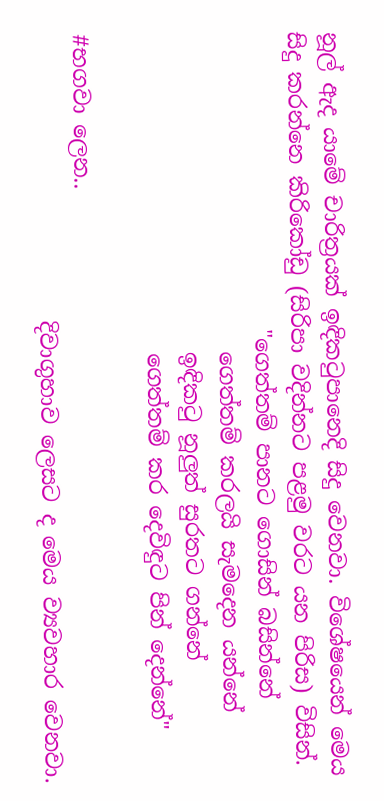නූල් ඇද යාමේ චාරිත්‍රයක් ඉඳිකටුපානෙදි සිදු වෙනවා. විශේෂයෙන් මෙය සිදු කරන්නෙ කිරිකෝඩු (සිරිපා වදින්නට පළමු වරට යන පිරිස) විසින්.
                           "ගෙත්තම් පානට ගොසින් බසින්නේ
                             ගෙත්තම් කරලයි සැමදෙන යන්නේ
                             ඉඳිකටු නූලුත් සුරතට ගන්නේ
                             ගෙත්තම් කර දෙවිඳුට පින් දෙන්නේ"

#භගවා ලෙන..
                          දිවාගුහාව ලෙසට ද මෙය ව්‍යවහාර වෙනවා.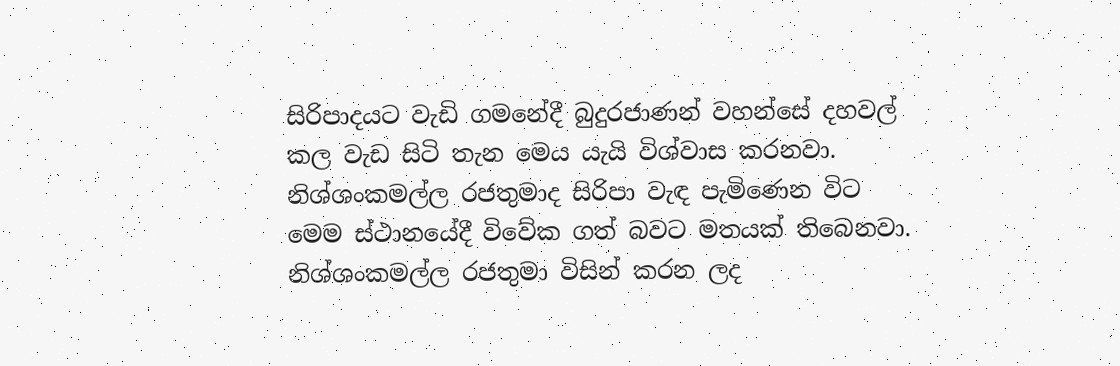සිරිපාදයට වැඩි ගමනේදී බුදුරජාණන් වහන්සේ දහවල් කල වැඩ සිටි තැන මෙය යැයි විශ්වාස කරනවා. නිශ්ශංකමල්ල රජතුමාද සිරිපා වැඳ පැමිණෙන විට මෙම ස්ථානයේදී විවේක ගත් බවට මතයක් තිබෙනවා. නිශ්ශංකමල්ල රජතුමා විසින් කරන ලද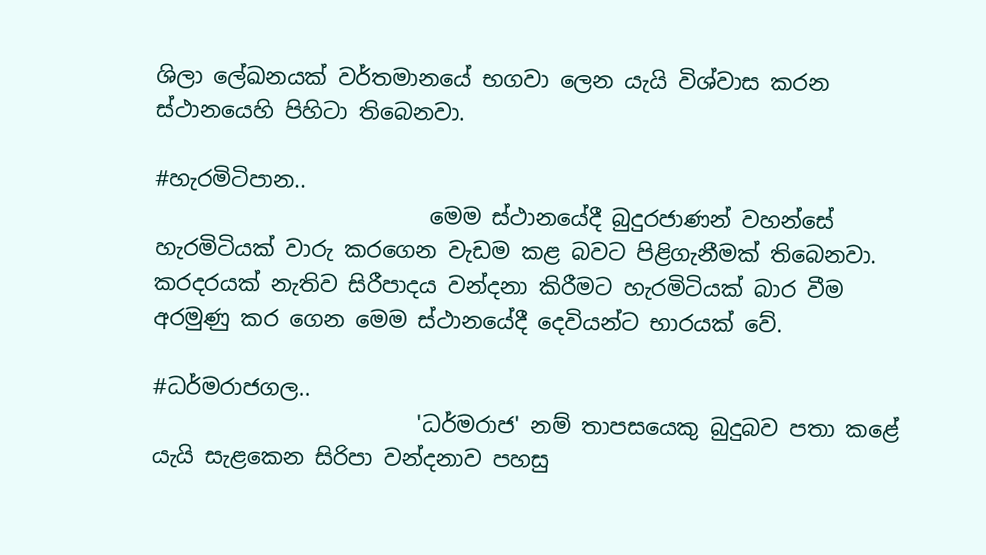ශිලා ලේඛනයක් වර්තමානයේ භගවා ලෙන යැයි විශ්වාස කරන ස්ථානයෙහි පිහිටා තිබෙනවා.

#හැරමිටිපාන..
                         මෙම ස්ථානයේදී බුදුරජාණන් වහන්සේ හැරමිටියක් වාරු කරගෙන වැඩම කළ බවට පිළිගැනීමක් තිබෙනවා. කරදරයක් නැතිව සිරීපාදය වන්දනා කිරීමට හැරමිටියක් බාර වීම අරමුණු කර ගෙන මෙම ස්ථානයේදී දෙවියන්ට භාරයක් වේ.

#ධර්මරාජගල..
                        'ධර්මරාජ' නම් තාපසයෙකු බුදුබව පතා කළේ යැයි සැළකෙන සිරිපා වන්දනාව පහසු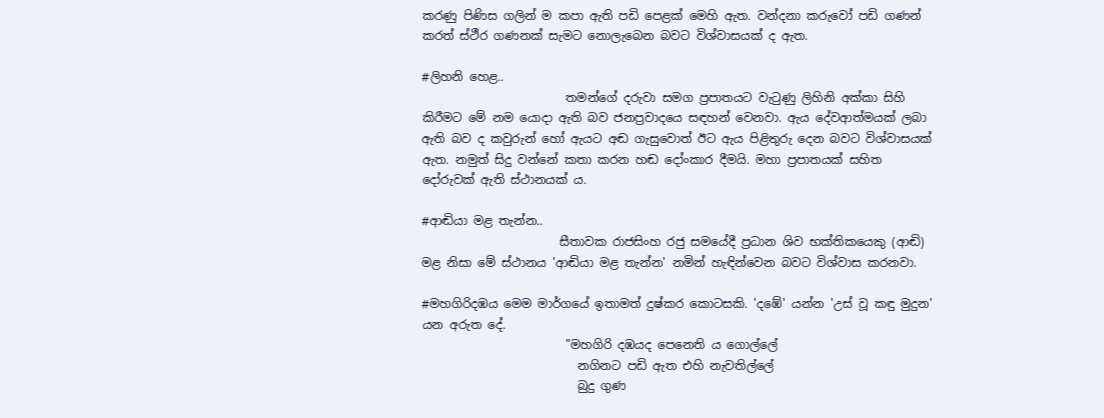කරණු පිණිස ගලින් ම කපා ඇති පඩි පෙළක් මෙහි ඇත. වන්දනා කරුවෝ පඩි ගණන් කරත් ස්ථීර ගණනක් සැමට නොලැබෙන බවට විශ්වාසයක් ද ඇත.

#ලිහනි හෙළ..
                        තමන්ගේ දරුවා සමග ප්‍රපාතයට වැටුණු ලිහිනි අක්කා සිහි කිරීමට මේ නම යොදා ඇති බව ජනප්‍රවාදයෙ සඳහන් වෙනවා. ඇය දේවආත්මයක් ලබා ඇති බව ද කවුරුන් හෝ ඇයට අඬ ගැසුවොත් ඊට ඇය පිළිතුරු දෙන බවට විශ්වාසයක් ඇත. නමුත් සිදු වන්නේ කතා කරන හඬ දෝංකාර දීමයි. මහා ප්‍රපාතයක් සහිත දෝරුවක් ඇති ස්ථානයක් ය.

#ආඬියා මළ තැන්න..
                       සීතාවක රාජසිංහ රජු සමයේදී ප්‍රධාන ශිව භක්තිකයෙකු (ආඬි) මළ නිසා මේ ස්ථානය 'ආඬියා මළ තැන්න' නමින් හැඳින්වෙන බවට විශ්වාස කරනවා.

#මහගිරිදඹය මෙම මාර්ගයේ ඉතාමත් දුෂ්කර කොටසකි. 'දඹේ' යන්න 'උස් වූ කඳු මුදුන' යන අරුත දේ.
                        "මහගිරි දඹයද පෙනෙති ය ගොල්ලේ
                          නගිනට පඩි ඇත එහි නැවතිල්ලේ
                          බුදු ගුණ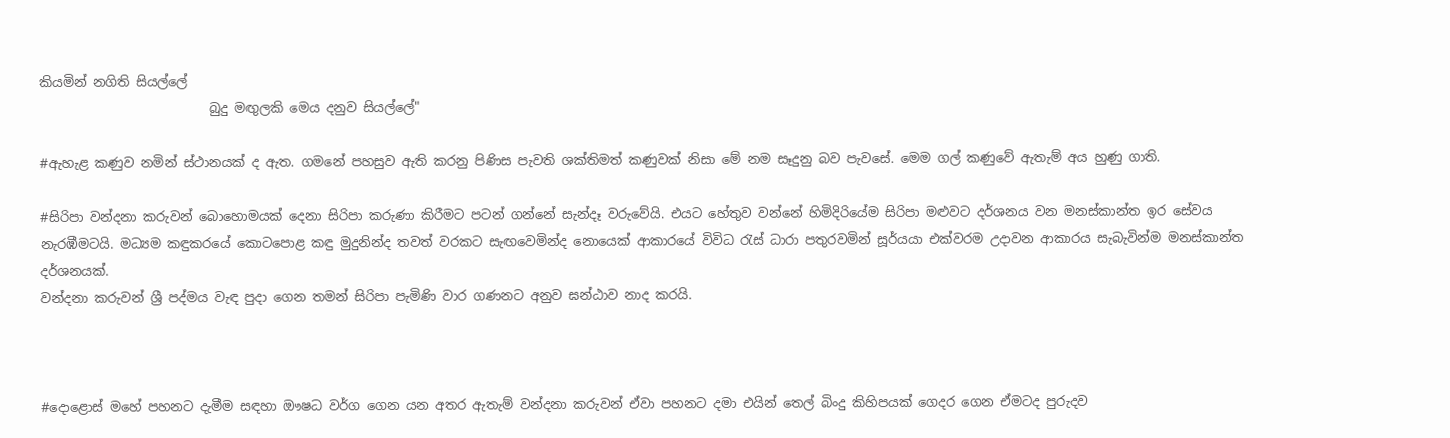කියමින් නගිති සියල්ලේ
                          බුදු මඟුලකි මෙය දනුව සියල්ලේ"

#ඇහැළ කණුව නමින් ස්ථානයක් ද ඇත. ගමනේ පහසුව ඇති කරනු පිණිස පැවති ශක්තිමත් කණුවක් නිසා මේ නම සෑදුනු බව පැවසේ. මෙම ගල් කණුවේ ඇතැම් අය හුණු ගාති.

#සිරිපා වන්දනා කරුවන් බොහොමයක් දෙනා සිරිපා කරුණා කිරීමට පටන් ගන්නේ සැන්දෑ වරුවේයි. එයට හේතුව වන්නේ හිමිදිරියේම සිරිපා මළුවට දර්ශනය වන මනස්කාන්ත ඉර සේවය නැරඹීමටයි. මධ්‍යම කඳුකරයේ කොටපොළ කඳු මුදුනින්ද තවත් වරකට සැඟවෙමින්ද නොයෙක් ආකාරයේ විවිධ රැස් ධාරා පතුරවමින් සූර්යයා එක්වරම උදාවන ආකාරය සැබැවින්ම මනස්කාන්ත දර්ශනයක්.
වන්දනා කරුවන් ශ්‍රී පද්මය වැඳ පුදා ගෙන තමන් සිරිපා පැමිණි වාර ගණනට අනුව ඝන්ඨාව නාද කරයි.



#දොළොස් මහේ පහනට දැමීම සඳහා ඖෂධ වර්ග ගෙන යන අතර ඇතැම් වන්දනා කරුවන් ඒවා පහනට දමා එයින් තෙල් බිංදු කිහිපයක් ගෙදර ගෙන ඒමටද පුරුදව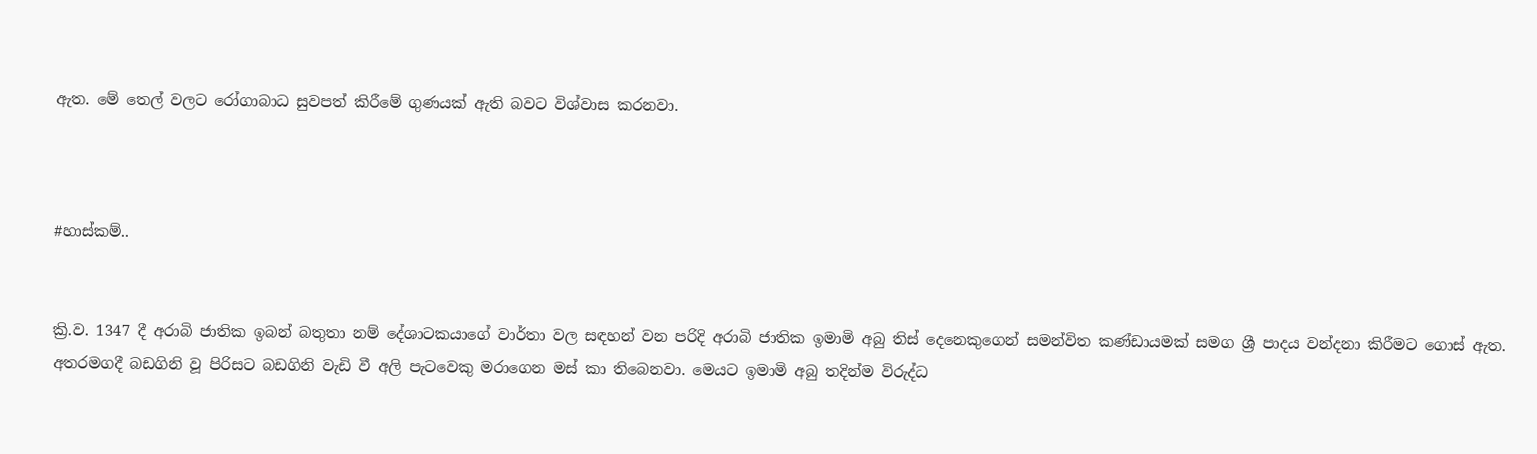ඇත. මේ තෙල් වලට රෝගාබාධ සුවපත් කිරීමේ ගුණයක් ඇති බවට විශ්වාස කරනවා.



#හාස්කම්..


ක්‍රි.ව. 1347 දී අරාබි ජාතික ඉබන් බතුතා නම් දේශාටකයාගේ වාර්තා වල සඳහන් වන පරිදි අරාබි ජාතික ඉමාමි අබු තිස් දෙනෙකුගෙන් සමන්විත කණ්ඩායමක් සමග ශ්‍රී පාදය වන්දනා කිරීමට ගොස් ඇත. අතරමගදී බඩගිනි වූ පිරිසට බඩගිනි වැඩි වී අලි පැටවෙකු මරාගෙන මස් කා තිබෙනවා. මෙයට ඉමාමි අබු තදින්ම විරුද්ධ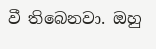වී තිබෙනවා. ඔහු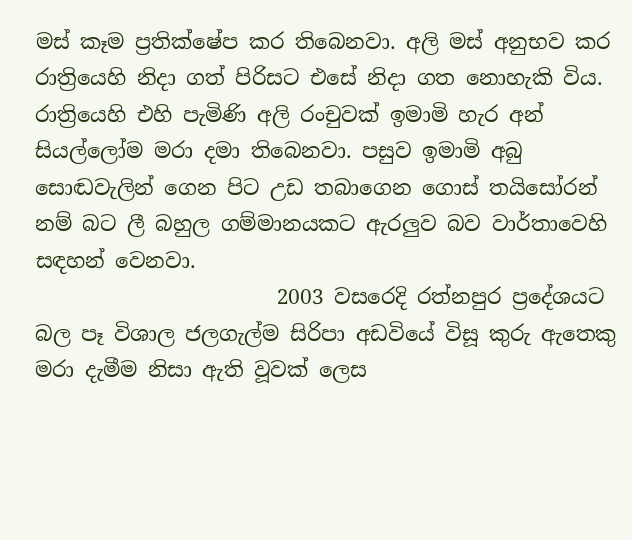මස් කෑම ප්‍රතික්ෂේප කර තිබෙනවා. අලි මස් අනුභව කර රාත්‍රියෙහි නිදා ගත් පිරිසට එසේ නිදා ගත නොහැකි විය. රාත්‍රියෙහි එහි පැමිණි අලි රංචුවක් ඉමාමි හැර අන් සියල්ලෝම මරා දමා තිබෙනවා. පසුව ඉමාමි අබු සොඬවැලින් ගෙන පිට උඩ තබාගෙන ගොස් තයිසෝරන් නම් බට ලී බහුල ගම්මානයකට ඇරලුව බව වාර්තාවෙහි සඳහන් වෙනවා.
                       2003 වසරෙදි රත්නපුර ප්‍රදේශයට බල පෑ විශාල ජලගැල්ම සිරිපා අඩවියේ විසූ කුරු ඇතෙකු මරා දැමීම නිසා ඇති වූවක් ලෙස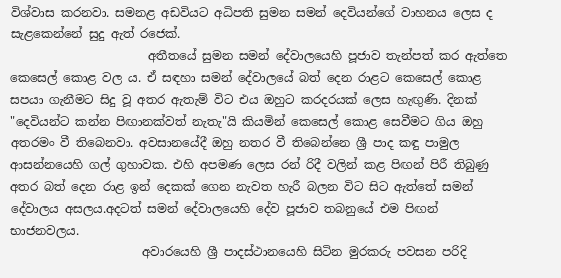විශ්වාස කරනවා. සමනළ අඩවියට අධිපති සුමන සමන් දෙවියන්ගේ වාහනය ලෙස ද සැළකෙන්නේ සුදු ඇත් රජෙක්.
                       අතීතයේ සුමන සමන් දේවාලයෙහි පූජාව තැන්පත් කර ඇත්තෙ කෙසෙල් කොළ වල ය. ඒ සඳහා සමන් දේවාලයේ බත් දෙන රාළට කෙසෙල් කොළ සපයා ගැනීමට සිදු වූ අතර ඇතැම් විට එය ඔහුට කරදරයක් ලෙස හැඟුණි. දිනක් "දෙවියන්ට කන්න පිඟානක්වත් නැතැ"යි කියමින් කෙසෙල් කොළ සෙවීමට ගිය ඔහු අතරමං වී තිබෙනවා. අවසානයේදී ඔහු නතර වී තිබෙන්නෙ ශ්‍රී පාද කඳු පාමුල ආසන්නයෙහි ගල් ගුහාවක. එහි අපමණ ලෙස රන් රිදී වලින් කළ පිඟන් පිරී තිබුණු අතර බත් දෙන රාළ ඉන් දෙකක් ගෙන නැවත හැරී බලන විට සිට ඇත්තේ සමන් දේවාලය අසලය.අදටත් සමන් දේවාලයෙහි දේව පූජාව තබනුයේ එම පිඟන් භාජනවලය.
                      අවාරයෙහි ශ්‍රී පාදස්ථානයෙහි සිටින මුරකරු පවසන පරිදි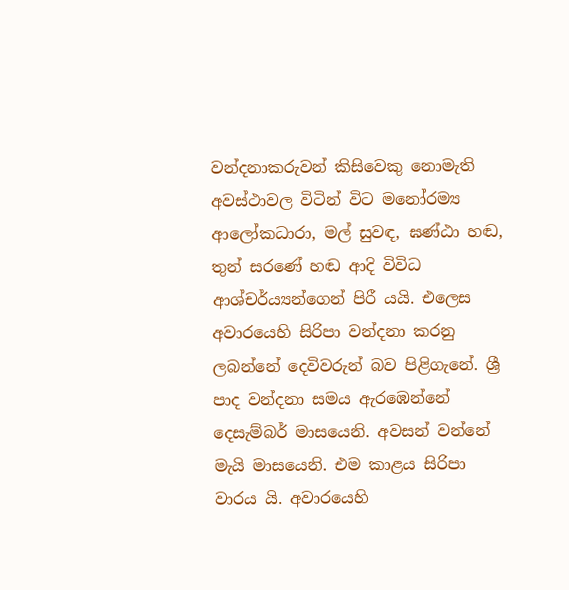වන්දනාකරුවන් කිසිවෙකු නොමැති අවස්ථාවල විටින් විට මනෝරම්‍ය ආලෝකධාරා, මල් සුවඳ, ඝණ්ඨා හඬ, තුන් සරණේ හඬ ආදි විවිධ ආශ්චර්ය්‍යන්ගෙන් පිරී යයි. එලෙස අවාරයෙහි සිරිපා වන්දනා කරනු ලබන්නේ දෙවිවරුන් බව පිළිගැනේ. ශ්‍රී පාද වන්දනා සමය ඇරඹෙන්නේ දෙසැම්බර් මාසයෙනි. අවසන් වන්නේ මැයි මාසයෙනි. එම කාළය සිරිපා වාරය යි. අවාරයෙහි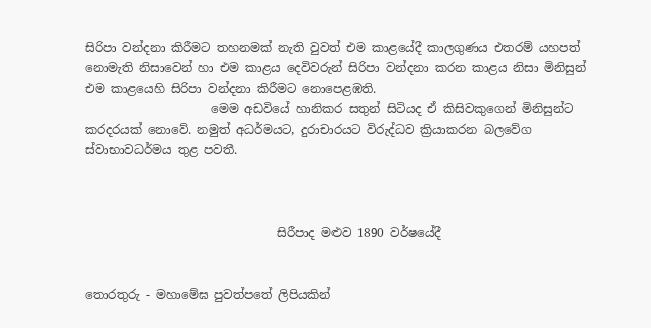සිරිපා වන්දනා කිරීමට තහනමක් නැති වුවත් එම කාළයේදී කාලගුණය එතරම් යහපත් නොමැති නිසාවෙන් හා එම කාළය දෙවිවරුන් සිරිපා වන්දනා කරන කාළය නිසා මිනිසුන් එම කාළයෙහි සිරිපා වන්දනා කිරීමට නොපෙළඹති.
                     මෙම අඩවියේ හානිකර සතුන් සිටියද ඒ කිසිවකුගෙන් මිනිසුන්ට කරදරයක් නොවේ. නමුත් අධර්මයට, දුරාචාරයට විරුද්ධව ක්‍රියාකරන බලවේග ස්වාභාවධර්මය තුළ පවතී.



                                සිරීපාද මළුව 1890 වර්ෂයේදී


තොරතුරු - මහාමේඝ පුවත්පතේ ලිපියකින්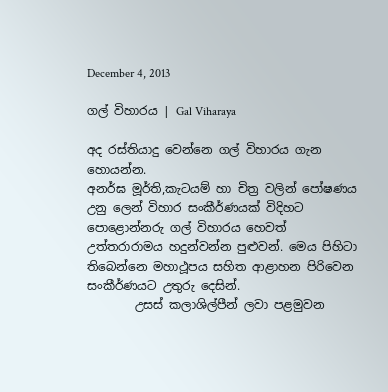December 4, 2013

ගල් විහාරය | Gal Viharaya

අද රස්තියාදු වෙන්නෙ ගල් විහාරය ගැන හොයන්න.
අනර්ඝ මූර්ති,කැටයම් හා චිත්‍ර වලින් පෝෂණය උනු ලෙන් විහාර සංකීර්ණයක් විදිහට පොළොන්නරු ගල් විහාරය හෙවත් උත්තරාරාමය හදුන්වන්න පුළුවන්. මෙය පිහිටා තිබෙන්නෙ මහාථූපය සහිත ආළාහන පිරිවෙන සංකීර්ණයට උතුරු දෙසින්.
        උසස් කලාශිල්පීන් ලවා පළමුවන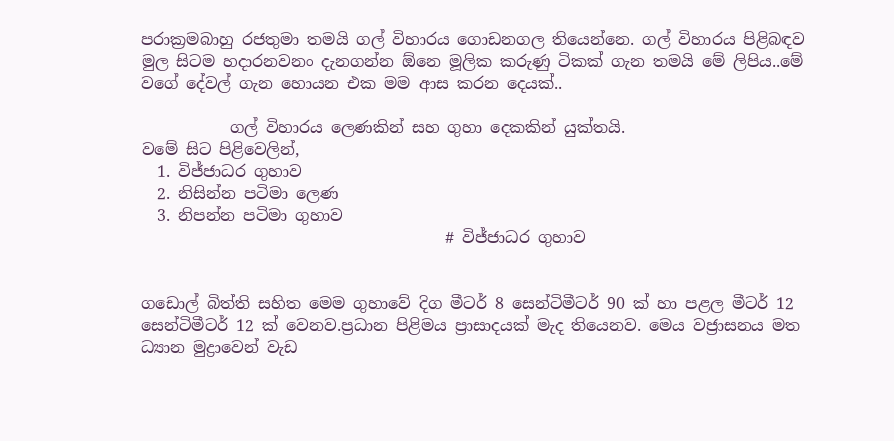පරාක්‍රමබාහු රජතුමා තමයි ගල් විහාරය ගොඩනගල තියෙන්නෙ. ගල් විහාරය පිළිබඳව මුල සිටම හදාරනවනං දැනගන්න ඕනෙ මූලික කරුණු ටිකක් ගැන තමයි මේ ලිපිය..මේ වගේ දේවල් ගැන හොයන එක මම ආස කරන දෙයක්..

           ගල් විහාරය ලෙණකින් සහ ගුහා දෙකකින් යුක්තයි.
වමේ සිට පිළිවෙලින්,
  1. විජ්ජාධර ගුහාව
  2. නිසින්න පටිමා ලෙණ
  3. නිපන්න පටිමා ගුහාව
                                      # විජ්ජාධර ගුහාව


ගඩොල් බිත්ති සහිත මෙම ගුහාවේ දිග මීටර් 8 සෙන්ටිමීටර් 90 ක් හා පළල මීටර් 12 සෙන්ටිමීටර් 12 ක් වෙනව.ප්‍රධාන පිළිමය ප්‍රාසාදයක් මැද තියෙනව. මෙය වජ්‍රාසනය මත ධ්‍යාන මුද්‍රාවෙන් වැඩ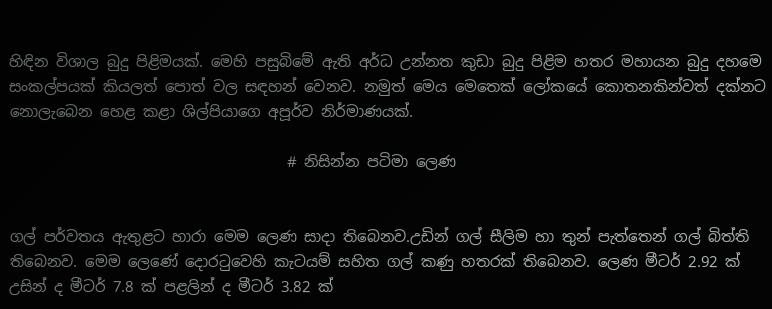හිඳින විශාල බුදු පිළිමයක්. මෙහි පසුබිමේ ඇති අර්ධ උන්නත කුඩා බුදු පිළිම හතර මහායන බුදු දහමෙ සංකල්පයක් කියලත් පොත් වල සඳහන් වෙනව. නමුත් මෙය මෙතෙක් ලෝකයේ කොතනකින්වත් දක්නට නොලැබෙන හෙළ කළා ශිල්පියාගෙ අපූර්ව නිර්මාණයක්.

                                     # නිසින්න පටිමා ලෙණ


ගල් පර්වතය ඇතුළට හාරා මෙම ලෙණ සාදා තිබෙනව.උඩින් ගල් සීලිම හා තුන් පැත්තෙන් ගල් බිත්ති තිබෙනව. මෙම ලෙණේ දොරටුවෙහි කැටයම් සහිත ගල් කණු හතරක් තිබෙනව. ලෙණ මීටර් 2.92 ක් උසින් ද මීටර් 7.8 ක් පළලින් ද මීටර් 3.82 ක්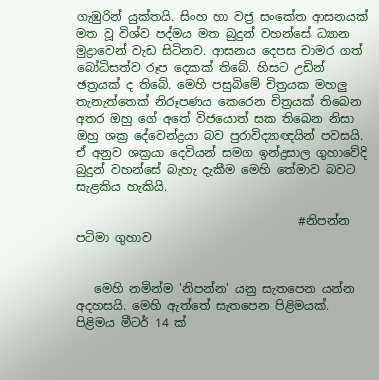ගැඹුරින් යුක්තයි. සිංහ හා වජ්‍ර සංකේත ආසනයක් මත වූ විශ්ව පද්මය මත බුදුන් වහන්සේ ධ්‍යාන මුද්‍රාවෙන් වැඩ සිටිනව. ආසනය දෙපස චාමර ගත් බෝධිසත්ව රූප දෙකක් තිබේ. හිසට උඩින් ඡත්‍රයක් ද තිබේ. මෙහි පසුබිමේ චිත්‍රයක මහලු තැනැත්තෙක් නිරූපණය කෙරෙන චිත්‍රයක් තිබෙන අතර ඔහු ගේ අතේ විජයොත් සක තිබෙන නිසා ඔහු ශක්‍ර දේවෙන්ද්‍රයා බව පුරාවිද්‍යාඥයින් පවසයි.
ඒ අනුව ශක්‍රයා දෙවියන් සමග ඉන්ද්‍රසාල ගුහාවේදි බුදුන් වහන්සේ බැහැ දැකීම මෙහි තේමාව බවට සැළකිය හැකියි.

                                     #නිපන්න පටිමා ගුහාව


   මෙහි නමින්ම 'නිපන්න' යනු සැතපෙන යන්න අදහසයි. මෙහි ඇත්තේ සැතපෙන පිළිමයක්. පිළිමය මීටර් 14 ක්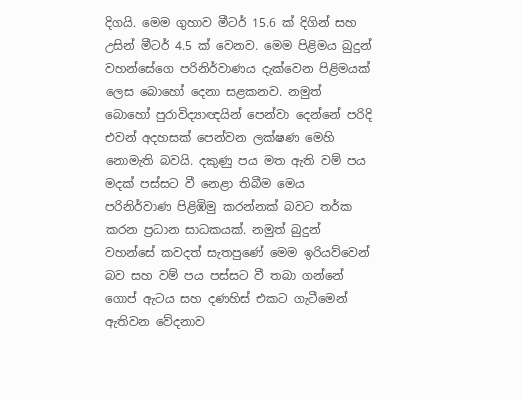දිගයි. මෙම ගුහාව මීටර් 15.6 ක් දිගින් සහ උසින් මීටර් 4.5 ක් වෙනව. මෙම පිළිමය බුදුන් වහන්සේගෙ පරිනිර්වාණය දැක්වෙන පිළිමයක් ලෙස බොහෝ දෙනා සළකනව. නමුත් බොහෝ පුරාවිද්‍යාඥයින් පෙන්වා දෙන්නේ පරිදි එවන් අදහසක් පෙන්වන ලක්ෂණ මෙහි නොමැති බවයි. දකුණු පය මත ඇති වම් පය මදක් පස්සට වී නෙළා තිබීම මෙය පරිනිර්වාණ පිළිඹිමු කරන්නක් බවට තර්ක කරන ප්‍රධාන සාධකයක්. නමුත් බුදුන් වහන්සේ කවදත් සැතපුණේ මෙම ඉරියව්වෙන් බව සහ වම් පය පස්සට වී තබා ගන්නේ ගොප් ඇටය සහ දණහිස් එකට ගැටීමෙන් ඇතිවන වේදනාව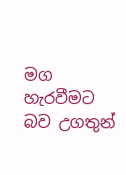මග හැරවීමට බව උගතුන්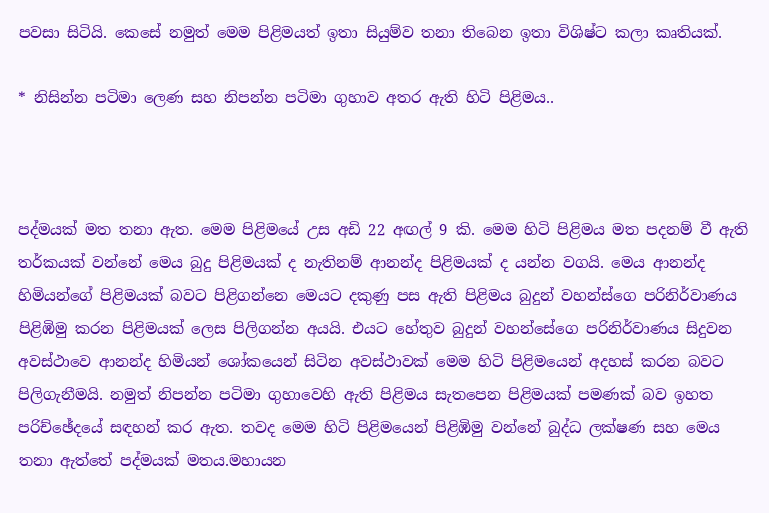පවසා සිටියි. කෙසේ නමුත් මෙම පිළිමයත් ඉතා සියුම්ව තනා තිබෙන ඉතා විශිෂ්ට කලා කෘතියක්.

* නිසින්න පටිමා ලෙණ සහ නිපන්න පටිමා ගුහාව අතර ඇති හිටි පිළිමය..



පද්මයක් මත තනා ඇත. මෙම පිළිමයේ උස අඩි 22 අඟල් 9 කි. මෙම හිටි පිළිමය මත පදනම් වී ඇති තර්කයක් වන්නේ මෙය බුදු පිළිමයක් ද නැතිනම් ආනන්ද පිළිමයක් ද යන්න වගයි. මෙය ආනන්ද හිමියන්ගේ පිළිමයක් බවට පිළිගන්නෙ මෙයට දකුණු පස ඇති පිළිමය බුදුන් වහන්ස්ගෙ පරිනිර්වාණය පිළිඹිමු කරන පිළිමයක් ලෙස පිලිගන්න අයයි. එයට හේතුව බුදුන් වහන්සේගෙ පරිනිර්වාණය සිදුවන අවස්ථාවෙ ආනන්ද හිමියන් ශෝකයෙන් සිටින අවස්ථාවක් මෙම හිටි පිළිමයෙන් අදහස් කරන බවට පිලිගැනීමයි. නමුත් නිපන්න පටිමා ගුහාවෙහි ඇති පිළිමය සැතපෙන පිළිමයක් පමණක් බව ඉහත පරිච්ඡේදයේ සඳහන් කර ඇත. තවද මෙම හිටි පිළිමයෙන් පිළිඹිමු වන්නේ බුද්ධ ලක්ෂණ සහ මෙය තනා ඇත්තේ පද්මයක් මතය.මහායන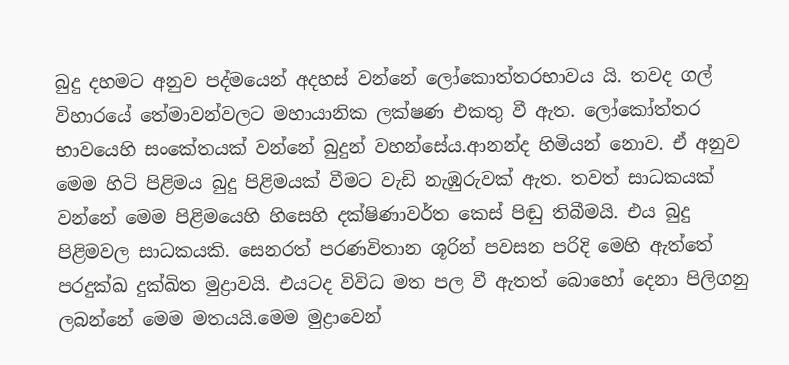බුදු දහමට අනුව පද්මයෙන් අදහස් වන්නේ ලෝකොත්තරභාවය යි. තවද ගල් විහාරයේ තේමාවන්වලට මහායානික ලක්ෂණ එකතු වී ඇත. ලෝකෝත්තර භාවයෙහි සංකේතයක් වන්නේ බුදුන් වහන්සේය.ආනන්ද හිමියන් නොව. ඒ අනුව මෙම හිටි පිළිමය බුදු පිළිමයක් වීමට වැඩි නැඹුරුවක් ඇත. තවත් සාධකයක් වන්නේ මෙම පිළිමයෙහි හිසෙහි දක්ෂිණාවර්ත කෙස් පිඬු තිබීමයි. එය බුදු පිළිමවල සාධකයකි. සෙනරත් පරණවිතාන ශූරින් පවසන පරිදි මෙහි ඇත්තේ පරදුක්ඛ දුක්ඛිත මුද්‍රාවයි. එයටද විවිධ මත පල වී ඇතත් බොහෝ දෙනා පිලිගනු ලබන්නේ මෙම මතයයි.මෙම මුද්‍රාවෙන්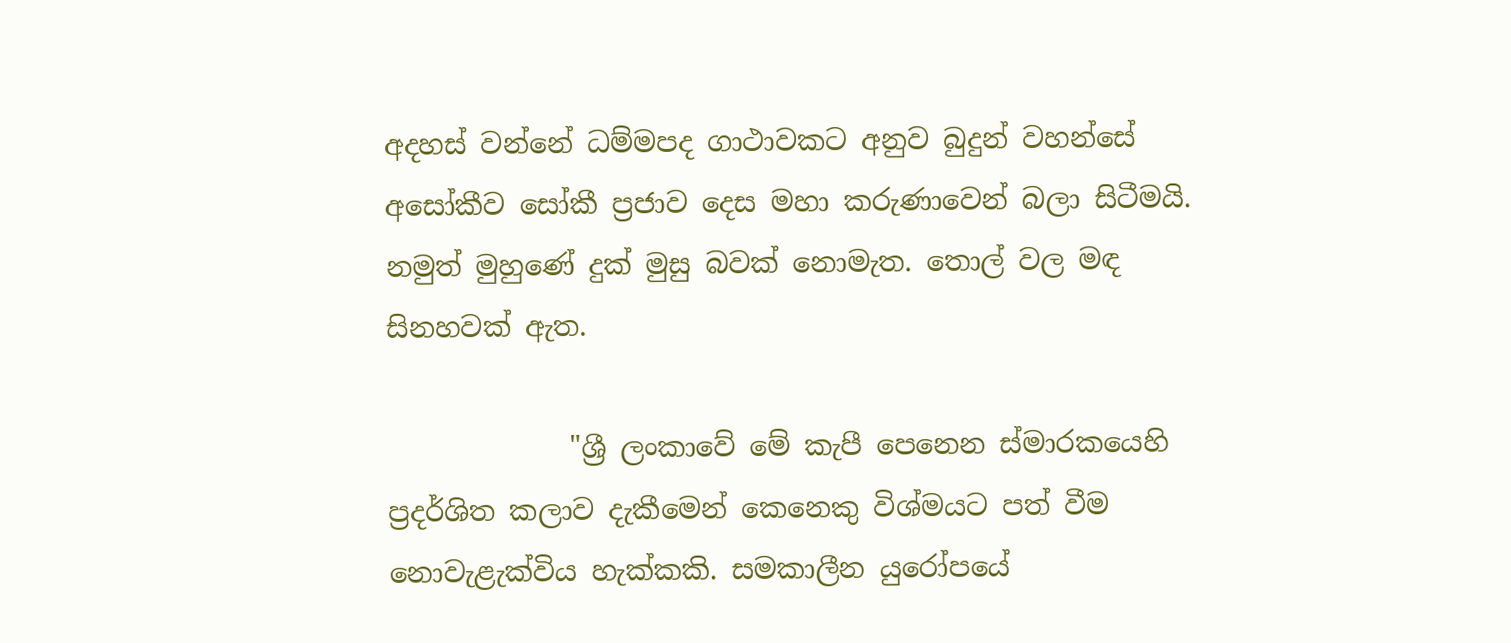අදහස් වන්නේ ධම්මපද ගාථාවකට අනුව බුදුන් වහන්සේ අසෝකීව සෝකී ප්‍රජාව දෙස මහා කරුණාවෙන් බලා සිටීමයි. නමුත් මුහුණේ දුක් මුසු බවක් නොමැත. තොල් වල මඳ සිනහවක් ඇත.

             "ශ්‍රී ලංකාවේ මේ කැපී පෙනෙන ස්මාරකයෙහි ප්‍රදර්ශිත කලාව දැකීමෙන් කෙනෙකු විශ්මයට පත් වීම නොවැළැක්විය හැක්කකි. සමකාලීන යුරෝපයේ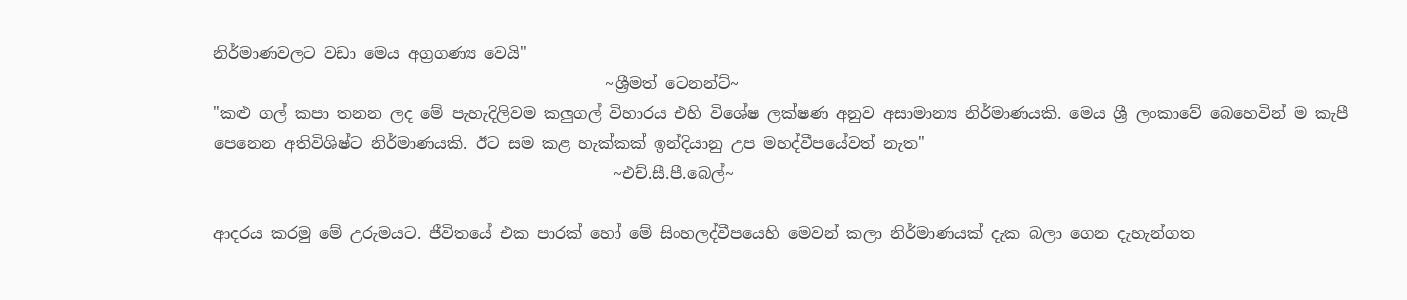නිර්මාණවලට වඩා මෙය අග්‍රගණ්‍ය වෙයි"
                                                 ~ශ්‍රීමත් ටෙනන්ට්~
"කළු ගල් කපා තනන ලද මේ පැහැදිලිවම කලුගල් විහාරය එහි විශේෂ ලක්ෂණ අනුව අසාමාන්‍ය නිර්මාණයකි. මෙය ශ්‍රී ලංකාවේ බෙහෙවින් ම කැපී පෙනෙන අතිවිශිෂ්ට නිර්මාණයකි. ඊට සම කළ හැක්කක් ඉන්දියානු උප මහද්වීපයේවත් නැත"
                                                  ~එච්.සී.පී.බෙල්~

ආදරය කරමු මේ උරුමයට. ජීවිතයේ එක පාරක් හෝ මේ සිංහලද්වීපයෙහි මෙවන් කලා නිර්මාණයක් දැක බලා ගෙන දැහැන්ගත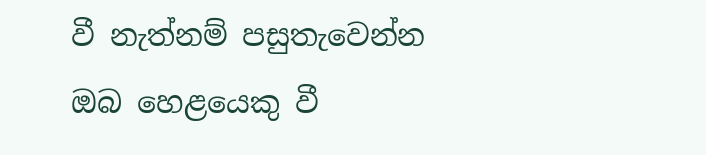වී නැත්නම් පසුතැවෙන්න ඔබ හෙළයෙකු වී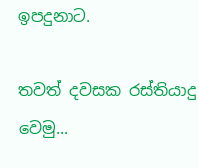ඉපදුනාට.

තවත් දවසක රස්තියාදු වෙමු...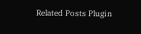Related Posts Plugin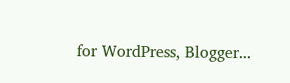for WordPress, Blogger...